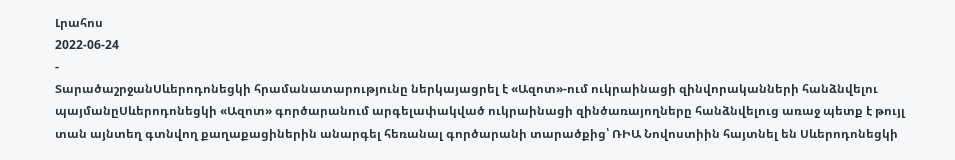Լրահոս
2022-06-24
-
ՏարածաշրջանՍևերոդոնեցկի հրամանատարությունը ներկայացրել է «Ազոտ»-ում ուկրաինացի զինվորականների հանձնվելու պայմանըՍևերոդոնեցկի «Ազոտ» գործարանում արգելափակված ուկրաինացի զինծառայողները հանձնվելուց առաջ պետք է թույլ տան այնտեղ գտնվող քաղաքացիներին անարգել հեռանալ գործարանի տարածքից՝ ՌԻԱ Նովոստիին հայտնել են Սևերոդոնեցկի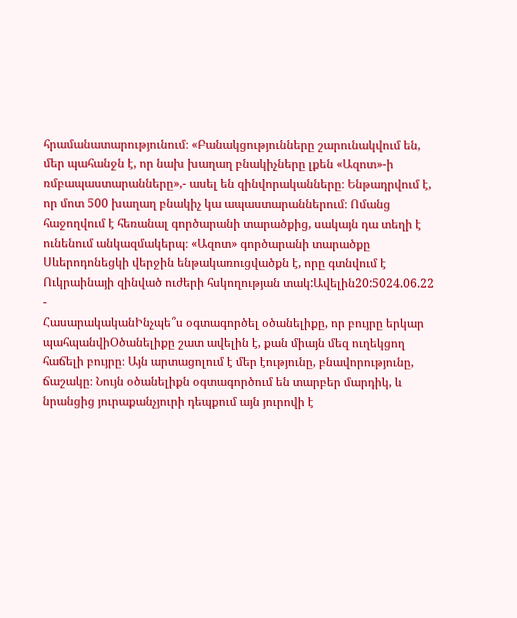հրամանատարությունում։ «Բանակցությունները շարունակվում են, մեր պահանջն է, որ նախ խաղաղ բնակիչները լքեն «Ազոտ»-ի ռմբապաստարանները»,- ասել են զինվորականները։ Ենթադրվում է, որ մոտ 500 խաղաղ բնակիչ կա ապաստարաններում։ Ոմանց հաջողվում է հեռանալ գործարանի տարածքից, սակայն դա տեղի է ունենում անկազմակերպ։ «Ազոտ» գործարանի տարածքը Սևերոդոնեցկի վերջին ենթակառուցվածքն է, որը գտնվում է Ուկրաինայի զինված ուժերի հսկողության տակ:Ավելին20:5024.06.22 -
ՀասարակականԻնչպե՞ս օգտագործել օծանելիքը, որ բույրը երկար պահպանվիՕծանելիքը շատ ավելին է, քան միայն մեզ ուղեկցող հաճելի բույրը։ Այն արտացոլում է մեր էությունը, բնավորությունը, ճաշակը։ Նույն օծանելիքն օգտագործում են տարբեր մարդիկ, և նրանցից յուրաքանչյուրի դեպքում այն յուրովի է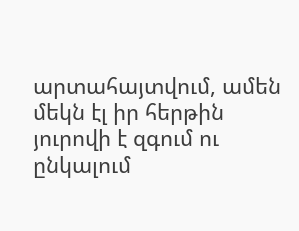արտահայտվում, ամեն մեկն էլ իր հերթին յուրովի է զգում ու ընկալում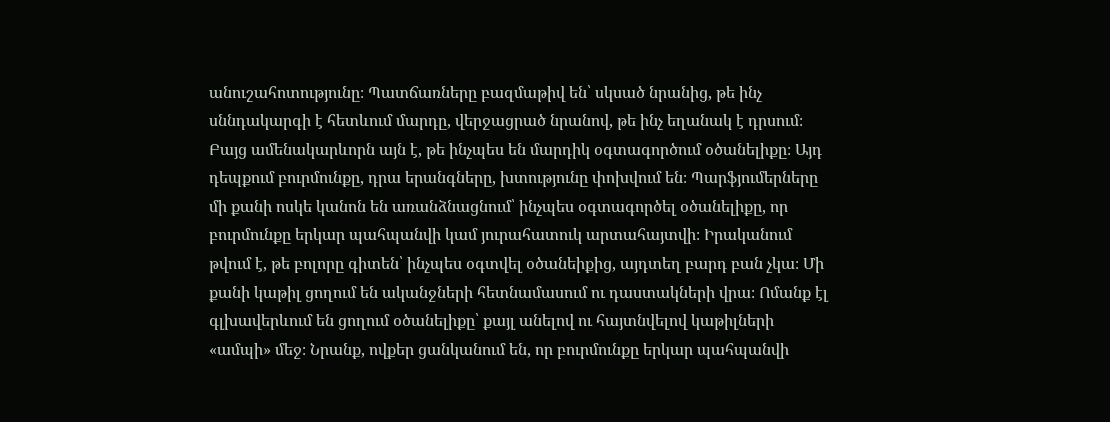անուշահոտությունը։ Պատճառները բազմաթիվ են՝ սկսած նրանից, թե ինչ սննդակարգի է հետևում մարդը, վերջացրած նրանով, թե ինչ եղանակ է դրսում։ Բայց ամենակարևորն այն է, թե ինչպես են մարդիկ օգտագործում օծանելիքը։ Այդ դեպքում բուրմունքը, դրա երանգները, խտությունը փոխվում են։ Պարֆյումերները մի քանի ոսկե կանոն են առանձնացնում՝ ինչպես օգտագործել օծանելիքը, որ բուրմունքը երկար պահպանվի կամ յուրահատուկ արտահայտվի։ Իրականում թվում է, թե բոլորը գիտեն՝ ինչպես օգտվել օծանեիքից, այդտեղ բարդ բան չկա։ Մի քանի կաթիլ ցողում են ականջների հետնամասում ու դաստակների վրա։ Ոմանք էլ գլխավերևում են ցողում օծանելիքը՝ քայլ անելով ու հայտնվելով կաթիլների «ամպի» մեջ։ Նրանք, ովքեր ցանկանում են, որ բուրմունքը երկար պահպանվի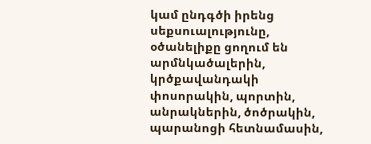կամ ընդգծի իրենց սեքսուալությունը, օծանելիքը ցողում են արմնկածալերին, կրծքավանդակի փոսորակին, պորտին, անրակներին, ծոծրակին, պարանոցի հետնամասին,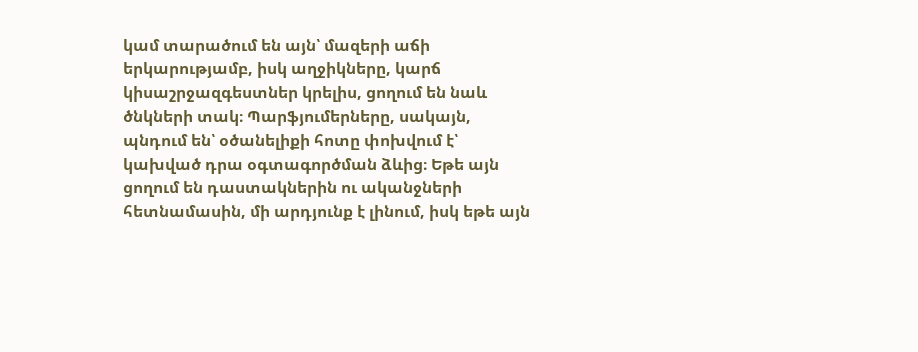կամ տարածում են այն՝ մազերի աճի երկարությամբ, իսկ աղջիկները, կարճ կիսաշրջազգեստներ կրելիս, ցողում են նաև ծնկների տակ։ Պարֆյումերները, սակայն, պնդում են՝ օծանելիքի հոտը փոխվում է՝ կախված դրա օգտագործման ձևից։ Եթե այն ցողում են դաստակներին ու ականջների հետնամասին, մի արդյունք է լինում, իսկ եթե այն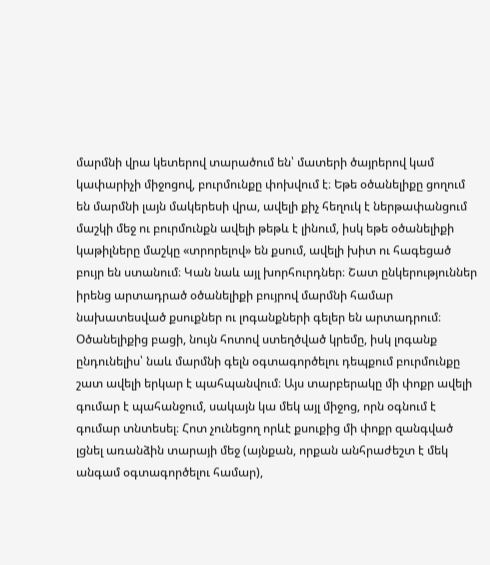մարմնի վրա կետերով տարածում են՝ մատերի ծայրերով կամ կափարիչի միջոցով, բուրմունքը փոխվում է։ Եթե օծանելիքը ցողում են մարմնի լայն մակերեսի վրա, ավելի քիչ հեղուկ է ներթափանցում մաշկի մեջ ու բուրմունքն ավելի թեթև է լինում, իսկ եթե օծանելիքի կաթիլները մաշկը «տրորելով» են քսում, ավելի խիտ ու հագեցած բույր են ստանում։ Կան նաև այլ խորհուրդներ։ Շատ ընկերություններ իրենց արտադրած օծանելիքի բույրով մարմնի համար նախատեսված քսուքներ ու լոգանքների գելեր են արտադրում։ Օծանելիքից բացի, նույն հոտով ստեղծված կրեմը, իսկ լոգանք ընդունելիս՝ նաև մարմնի գելն օգտագործելու դեպքում բուրմունքը շատ ավելի երկար է պահպանվում։ Այս տարբերակը մի փոքր ավելի գումար է պահանջում, սակայն կա մեկ այլ միջոց, որն օգնում է գումար տնտեսել։ Հոտ չունեցող որևէ քսուքից մի փոքր զանգված լցնել առանձին տարայի մեջ (այնքան, որքան անհրաժեշտ է մեկ անգամ օգտագործելու համար),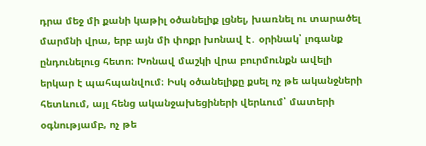դրա մեջ մի քանի կաթիլ օծանելիք լցնել, խառնել ու տարածել մարմնի վրա, երբ այն մի փոքր խոնավ է․ օրինակ՝ լոգանք ընդունելուց հետո։ Խոնավ մաշկի վրա բուրմունքն ավելի երկար է պահպանվում։ Իսկ օծանելիքը քսել ոչ թե ականջների հետևում, այլ հենց ականջախեցիների վերևում՝ մատերի օգնությամբ, ոչ թե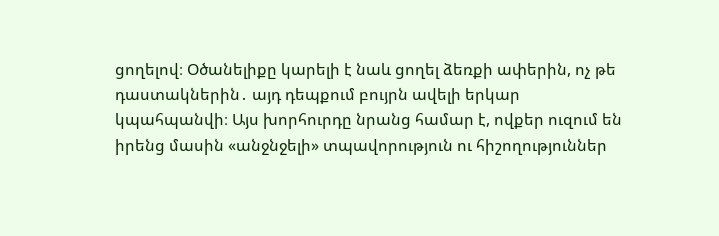ցողելով։ Օծանելիքը կարելի է նաև ցողել ձեռքի ափերին, ոչ թե դաստակներին․ այդ դեպքում բույրն ավելի երկար կպահպանվի։ Այս խորհուրդը նրանց համար է, ովքեր ուզում են իրենց մասին «անջնջելի» տպավորություն ու հիշողություններ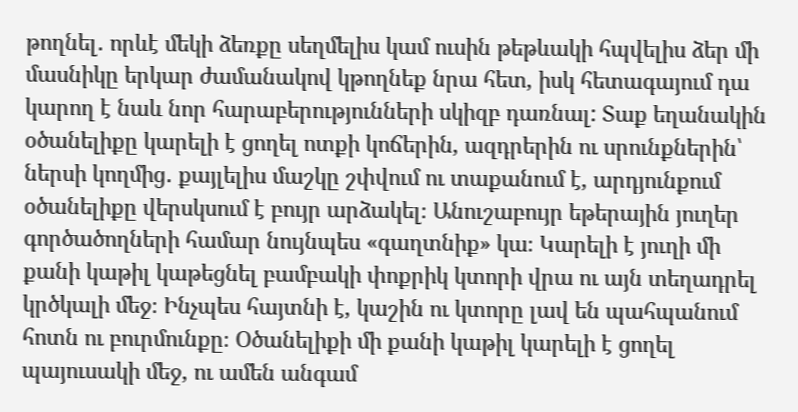թողնել․ որևէ մեկի ձեռքը սեղմելիս կամ ուսին թեթևակի հպվելիս ձեր մի մասնիկը երկար ժամանակով կթողնեք նրա հետ, իսկ հետագայում դա կարող է նաև նոր հարաբերությունների սկիզբ դառնալ: Տաք եղանակին օծանելիքը կարելի է ցողել ոտքի կոճերին, ազդրերին ու սրունքներին՝ ներսի կողմից․ քայլելիս մաշկը շփվում ու տաքանում է, արդյունքում օծանելիքը վերսկսում է բույր արձակել։ Անուշաբույր եթերային յուղեր գործածողների համար նույնպես «գաղտնիք» կա։ Կարելի է յուղի մի քանի կաթիլ կաթեցնել բամբակի փոքրիկ կտորի վրա ու այն տեղադրել կրծկալի մեջ։ Ինչպես հայտնի է, կաշին ու կտորը լավ են պահպանում հոտն ու բուրմունքը։ Օծանելիքի մի քանի կաթիլ կարելի է ցողել պայուսակի մեջ, ու ամեն անգամ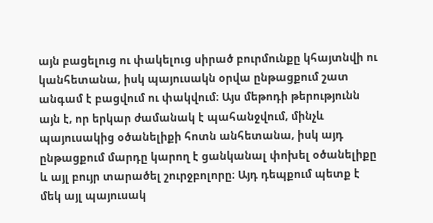այն բացելուց ու փակելուց սիրած բուրմունքը կհայտնվի ու կանհետանա, իսկ պայուսակն օրվա ընթացքում շատ անգամ է բացվում ու փակվում։ Այս մեթոդի թերությունն այն է, որ երկար ժամանակ է պահանջվում, մինչև պայուսակից օծանելիքի հոտն անհետանա, իսկ այդ ընթացքում մարդը կարող է ցանկանալ փոխել օծանելիքը և այլ բույր տարածել շուրջբոլորը։ Այդ դեպքում պետք է մեկ այլ պայուսակ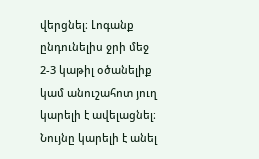վերցնել։ Լոգանք ընդունելիս ջրի մեջ 2-3 կաթիլ օծանելիք կամ անուշահոտ յուղ կարելի է ավելացնել։ Նույնը կարելի է անել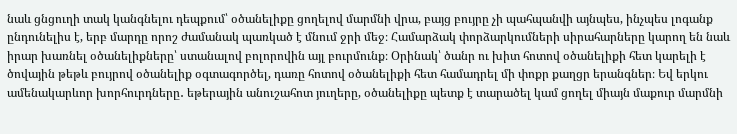նաև ցնցուղի տակ կանգնելու դեպքում՝ օծանելիքը ցողելով մարմնի վրա, բայց բույրը չի պահպանվի այնպես, ինչպես լոգանք ընդունելիս է, երբ մարդը որոշ ժամանակ պառկած է մնում ջրի մեջ։ Համարձակ փորձարկումների սիրահարները կարող են նաև իրար խառնել օծանելիքները՝ ստանալով բոլորովին այլ բուրմունք։ Օրինակ՝ ծանր ու խիտ հոտով օծանելիքի հետ կարելի է ծովային թեթև բույրով օծանելիք օգտագործել, դառը հոտով օծանելիքի հետ համադրել մի փոքր քաղցր երանգներ։ Եվ երկու ամենակարևոր խորհուրդները․ եթերային անուշահոտ յուղերը, օծանելիքը պետք է տարածել կամ ցողել միայն մաքուր մարմնի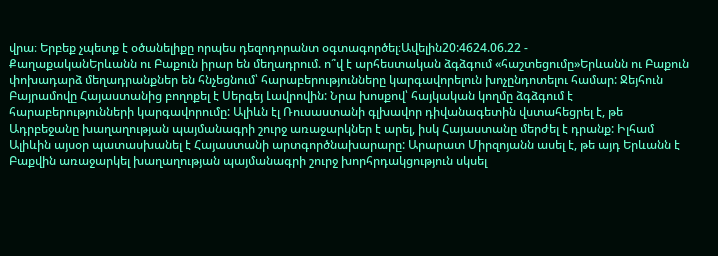վրա։ Երբեք չպետք է օծանելիքը որպես դեզոդորանտ օգտագործել։Ավելին20:4624.06.22 -
ՔաղաքականԵրևանն ու Բաքուն իրար են մեղադրում. ո՞վ է արհեստական ձգձգում «հաշտեցումը»Երևանն ու Բաքուն փոխադարձ մեղադրանքներ են հնչեցնում՝ հարաբերությունները կարգավորելուն խոչընդոտելու համար: Ջեյհուն Բայրամովը Հայաստանից բողոքել է Սերգեյ Լավրովին: Նրա խոսքով՝ հայկական կողմը ձգձգում է հարաբերությունների կարգավորումը: Ալիևն էլ Ռուսաստանի գլխավոր դիվանագետին վստահեցրել է, թե Ադրբեջանը խաղաղության պայմանագրի շուրջ առաջարկներ է արել, իսկ Հայաստանը մերժել է դրանք: Իլհամ Ալիևին այսօր պատասխանել է Հայաստանի արտգործնախարարը: Արարատ Միրզոյանն ասել է, թե այդ Երևանն է Բաքվին առաջարկել խաղաղության պայմանագրի շուրջ խորհրդակցություն սկսել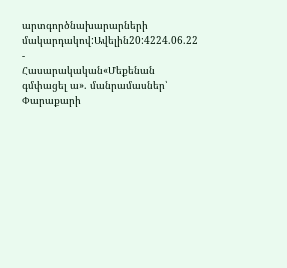արտգործնախարարների մակարդակով:Ավելին20:4224.06.22 -
Հասարակական«Մեքենան գմփացել ա». մանրամասներ՝ Փարաքարի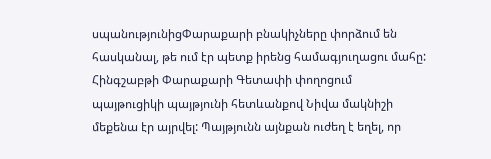սպանությունիցՓարաքարի բնակիչները փորձում են հասկանալ, թե ում էր պետք իրենց համագյուղացու մահը: Հինգշաբթի Փարաքարի Գետափի փողոցում պայթուցիկի պայթյունի հետևանքով Նիվա մակնիշի մեքենա էր այրվել: Պայթյունն այնքան ուժեղ է եղել, որ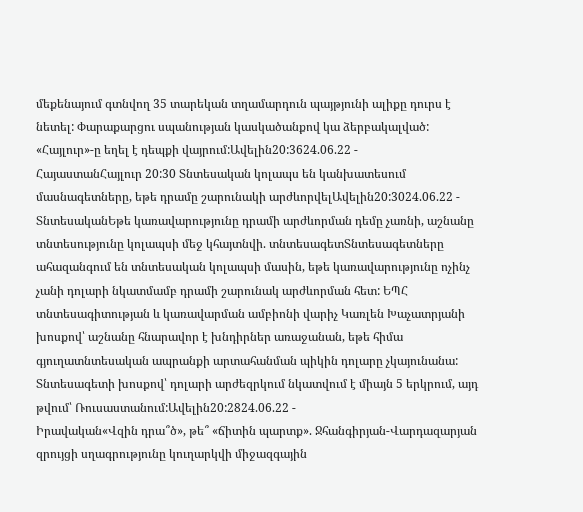մեքենայում գտնվող 35 տարեկան տղամարդուն պայթյունի ալիքը դուրս է նետել: Փարաքարցու սպանության կասկածանքով կա ձերբակալված: «Հայլուր»-ը եղել է դեպքի վայրում:Ավելին20:3624.06.22 -
ՀայաստանՀայլուր 20:30 Տնտեսական կոլապս են կանխատեսում մասնագետները, եթե դրամը շարունակի արժևորվելԱվելին20:3024.06.22 -
ՏնտեսականԵթե կառավարությունը դրամի արժևորման դեմը չառնի, աշնանը տնտեսությունը կոլապսի մեջ կհայտնվի. տնտեսագետՏնտեսագետները ահազանգում են տնտեսական կոլապսի մասին, եթե կառավարությունը ոչինչ չանի դոլարի նկատմամբ դրամի շարունակ արժևորման հետ: ԵՊՀ տնտեսագիտության և կառավարման ամբիոնի վարիչ Կառլեն Խաչատրյանի խոսքով՝ աշնանը հնարավոր է խնդիրներ առաջանան, եթե հիմա գյուղատնտեսական ապրանքի արտահանման պիկին դոլարը չկայունանա: Տնտեսագետի խոսքով՝ դոլարի արժեզրկում նկատվում է միայն 5 երկրում, այդ թվում՝ Ռուսաստանում:Ավելին20:2824.06.22 -
Իրավական«Վզին դրա՞ծ», թե՞ «ճիտին պարտք». Ջհանգիրյան-Վարդազարյան զրույցի սղագրությունը կուղարկվի միջազգային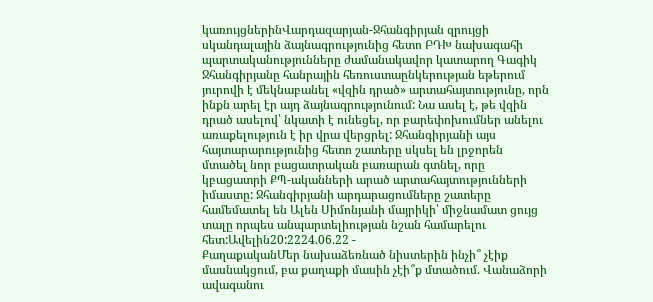կառույցներինՎարդազարյան-Ջհանգիրյան զրույցի սկանդալային ձայնագրությունից հետո ԲԴԽ նախագահի պարտականությունները ժամանակավոր կատարող Գագիկ Ջհանգիրյանը հանրային հեռուստաընկերության եթերում յուրովի է մեկնաբանել «վզին դրած» արտահայտությունը, որն ինքն արել էր այդ ձայնագրությունում: Նա ասել է, թե վզին դրած ասելով՝ նկատի է ունեցել, որ բարեփոխումներ անելու առաքելություն է իր վրա վերցրել: Ջհանգիրյանի այս հայտարարությունից հետո շատերը սկսել են լրջորեն մտածել նոր բացատրական բառարան գտնել, որը կբացատրի ՔՊ-ականների արած արտահայտությունների իմաստը: Ջհանգիրյանի արդարացումները շատերը համեմատել են Ալեն Սիմոնյանի մայրիկի՝ միջնամատ ցույց տալը որպես անպարտելիության նշան համարելու հետ:Ավելին20:2224.06.22 -
ՔաղաքականՄեր նախաձեռնած նիստերին ինչի՞ չէիք մասնակցում, բա քաղաքի մասին չէի՞ք մտածում. Վանաձորի ավագանու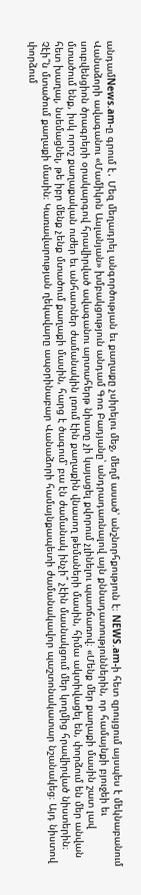անդամNews.am-ը գրում է․ Մեզ մեղադրել անգործության եւ քաղաքը չսիրելու մեջ, մեղմ ասած՝ անշնորհքություն է։ NEWS.am-ի հետ զրույցում այսպես է մեկնաբանում Վանաձորի ավագանու «Մամիկոն Ասլանյան» խմբակցություն անդամ Գոռ Բադյանը՝ անդրադառնալով այն քննադատություններին, որ համայնքի բյուջեի եւ սուբվենցիոն ծրագրերի օրակարգով հրավիրված ավագանու արտահերթ նիստը չի կայացել քվորում չլինելու պատճառով։ «Մենք մեր քաղաքի մասին շատ լավ մտածում ենք, իսկ որոշ քաղաքական ուժեր եւ անհատներ ժամանակին լռում էին քաղաքին վնասող թեմաների մասին, հիմա ակտիվացել են, փորձում են մեր անվան հետ խաղալ, նսեմացնել, թե իբր մենք չենք մտածում քաղաքի մասին, հարց է ծագում՝ բա էն ժամանակ ինչի՞ չէին մասնակցում մեր կողմից հրավիրված նիստերին։ Չէի՞ն մտածում քաղաքի մասին։ Կառավարության ղեկավարը ապօրինաբար Վանաձորի համայնքապետի ժամանակավոր պաշտոնակատար նշանակեց։ Այդ նիստով փորձում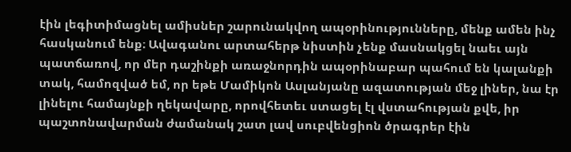էին լեգիտիմացնել ամիսներ շարունակվող ապօրինությունները, մենք ամեն ինչ հասկանում ենք։ Ավագանու արտահերթ նիստին չենք մասնակցել նաեւ այն պատճառով, որ մեր դաշինքի առաջնորդին ապօրինաբար պահում են կալանքի տակ, համոզված եմ, որ եթե Մամիկոն Ասլանյանը ազատության մեջ լիներ, նա էր լինելու համայնքի ղեկավարը, որովհետեւ ստացել էլ վստահության քվե, իր պաշտոնավարման ժամանակ շատ լավ սուբվենցիոն ծրագրեր էին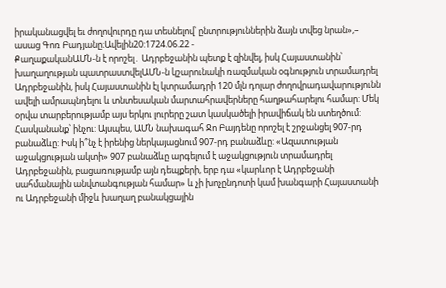իրականացվել եւ ժողովուրդը դա տեսնելով՝ ընտրություններին ձայն տվեց նրան»,– ասաց Գոռ Բադյանը։Ավելին20:1724.06.22 -
ՔաղաքականԱՄՆ-ն է որոշել․ Ադրբեջանին պետք է զինվել, իսկ Հայաստանին՝ խաղաղության պատրաստվելԱՄՆ-ն կշարունակի ռազմական օգնություն տրամադրել Ադրբեջանին, իսկ Հայաստանին էլ կտրամադրի 120 մլն դոլար ժողովրադավարությունն ավելի ամրապնդելու և տնտեսական մարտահրավերները հաղթահարելու համար: Մեկ օրվա տարբերությամբ այս երկու լուրերը շատ կասկածելի իրավիճակ են ստեղծում: Հասկանանք՝ ինչու: Այսպես, ԱՄՆ նախագահ Ջո Բայդենը որոշել է շրջանցել 907-րդ բանաձևը: Իսկ ի՞նչ է իրենից ներկայացնում 907-րդ բանաձևը: «Ազատության աջակցության ակտի» 907 բանաձևը արգելում է աջակցություն տրամադրել Ադրբեջանին, բացառությամբ այն դեպքերի, երբ դա «կարևոր է Ադրբեջանի սահմանային անվտանգության համար» և չի խոչընդոտի կամ խանգարի Հայաստանի ու Ադրբեջանի միջև խաղաղ բանակցային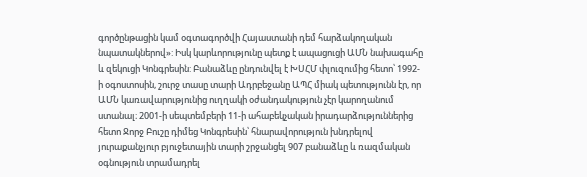գործընթացին կամ օգտագործվի Հայաստանի դեմ հարձակողական նպատակներով»: Իսկ կարևորությունը պետք է ապացուցի ԱՄՆ նախագահը և զեկուցի Կոնգրեսին: Բանաձևը ընդունվել է ԽՍՀՄ փլուզումից հետո՝ 1992-ի օգոստոսին, շուրջ տասը տարի Ադրբեջանը ԱՊՀ միակ պետությունն էր, որ ԱՄՆ կառավարությունից ուղղակի օժանդակություն չէր կարողանում ստանալ։ 2001-ի սեպտեմբերի 11-ի ահաբեկչական իրադարձություններից հետո Ջորջ Բուշը դիմեց Կոնգրեսին՝ հնարավորություն խնդրելով յուրաքանչյուր բյուջետային տարի շրջանցել 907 բանաձևը և ռազմական օգնություն տրամադրել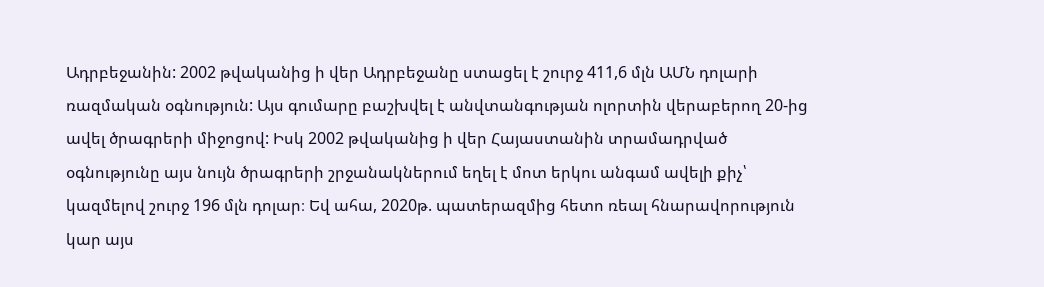Ադրբեջանին: 2002 թվականից ի վեր Ադրբեջանը ստացել է շուրջ 411,6 մլն ԱՄՆ դոլարի ռազմական օգնություն: Այս գումարը բաշխվել է անվտանգության ոլորտին վերաբերող 20-ից ավել ծրագրերի միջոցով: Իսկ 2002 թվականից ի վեր Հայաստանին տրամադրված օգնությունը այս նույն ծրագրերի շրջանակներում եղել է մոտ երկու անգամ ավելի քիչ՝ կազմելով շուրջ 196 մլն դոլար։ Եվ ահա, 2020թ. պատերազմից հետո ռեալ հնարավորություն կար այս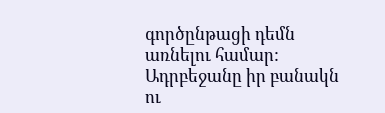գործընթացի դեմն առնելու համար: Ադրբեջանը իր բանակն ու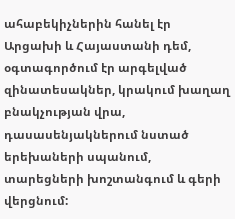ահաբեկիչներին հանել էր Արցախի և Հայաստանի դեմ, օգտագործում էր արգելված զինատեսակներ, կրակում խաղաղ բնակչության վրա, դասասենյակներում նստած երեխաների սպանում, տարեցների խոշտանգում և գերի վերցնում: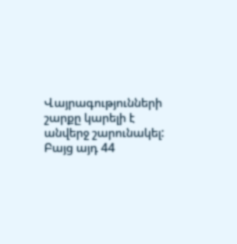Վայրագությունների շարքը կարելի է անվերջ շարունակել: Բայց այդ 44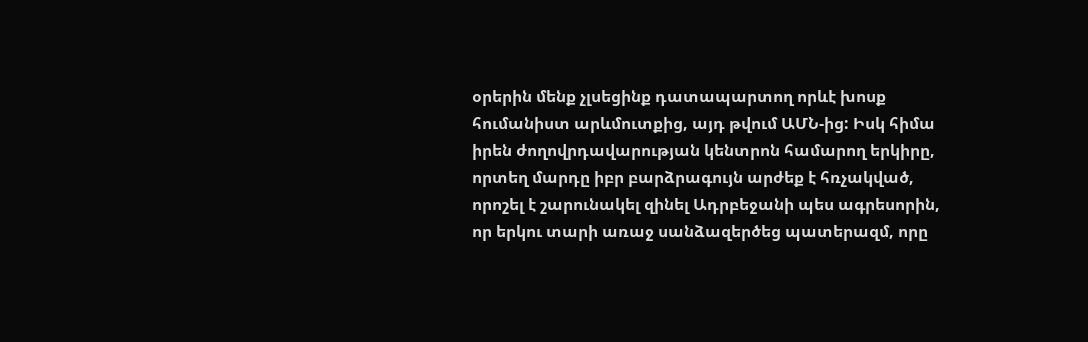օրերին մենք չլսեցինք դատապարտող որևէ խոսք հումանիստ արևմուտքից, այդ թվում ԱՄՆ-ից: Իսկ հիմա իրեն ժողովրդավարության կենտրոն համարող երկիրը, որտեղ մարդը իբր բարձրագույն արժեք է հռչակված, որոշել է շարունակել զինել Ադրբեջանի պես ագրեսորին, որ երկու տարի առաջ սանձազերծեց պատերազմ, որը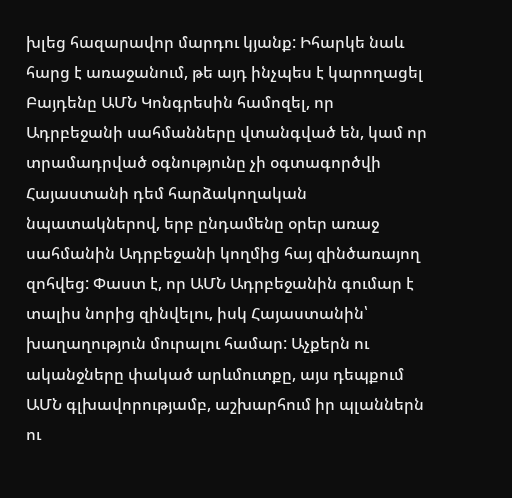խլեց հազարավոր մարդու կյանք: Իհարկե նաև հարց է առաջանում, թե այդ ինչպես է կարողացել Բայդենը ԱՄՆ Կոնգրեսին համոզել, որ Ադրբեջանի սահմանները վտանգված են, կամ որ տրամադրված օգնությունը չի օգտագործվի Հայաստանի դեմ հարձակողական նպատակներով, երբ ընդամենը օրեր առաջ սահմանին Ադրբեջանի կողմից հայ զինծառայող զոհվեց: Փաստ է, որ ԱՄՆ Ադրբեջանին գումար է տալիս նորից զինվելու, իսկ Հայաստանին՝ խաղաղություն մուրալու համար: Աչքերն ու ականջները փակած արևմուտքը, այս դեպքում ԱՄՆ գլխավորությամբ, աշխարհում իր պլաններն ու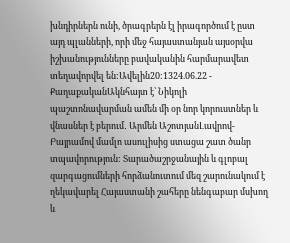խնդիրներն ունի, ծրագրերն էլ իրագործում է ըստ այդ պլանների, որի մեջ հայաստանյան այսօրվա իշխանությունները բավականին հարմարավետ տեղավորվել են:Ավելին20:1324.06.22 -
ՔաղաքականԱկնհայտ է՝ Նիկոլի պաշտոնավարման ամեն մի օր նոր կորուստներ և վնասներ է բերում․ Արմեն ԱշոտյանԼավրով-Բայրամով մամլո ասուլիսից ստացա շատ ծանր տպավորություն: Տարածաշրջանային և գլոբալ զարգացումների հորձանուտում մեզ շարունակում է ղեկավարել Հայաստանի շահերը նենգաբար մսխող և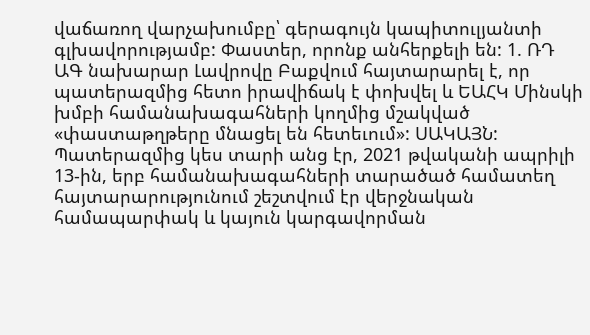վաճառող վարչախումբը՝ գերագույն կապիտուլյանտի գլխավորությամբ: Փաստեր, որոնք անհերքելի են: 1. ՌԴ ԱԳ նախարար Լավրովը Բաքվում հայտարարել է, որ պատերազմից հետո իրավիճակ է փոխվել և ԵԱՀԿ Մինսկի խմբի համանախագահների կողմից մշակված «փաստաթղթերը մնացել են հետեւում»: ՍԱԿԱՅՆ: Պատերազմից կես տարի անց էր, 2021 թվականի ապրիլի 13-ին, երբ համանախագահների տարածած համատեղ հայտարարությունում շեշտվում էր վերջնական համապարփակ և կայուն կարգավորման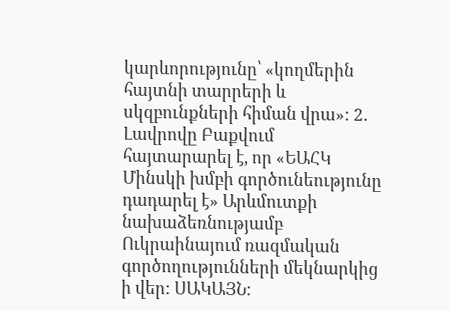կարևորությունը՝ «կողմերին հայտնի տարրերի և սկզբունքների հիման վրա»: 2. Լավրովը Բաքվում հայտարարել է, որ «ԵԱՀԿ Մինսկի խմբի գործունեությունը դադարել է» Արևմուտքի նախաձեռնությամբ Ուկրաինայում ռազմական գործողությունների մեկնարկից ի վեր: ՍԱԿԱՅՆ: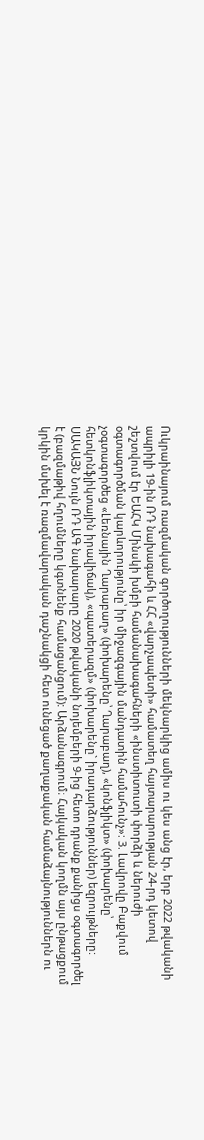Ուկրաինայում ռազմական գործողությունների մեկնարկից ամիս ու կես անց էր, երբ 2022 թվականի ապրիլի 19-ին ՌԴ նախագահի և ՀՀ «վարչապետի» համատեղ հայտարարության 24-րդ կետով շեշտվում էր ԵԱՀԿ Մինսկի խմբի համանախագահների «ինստիտուտի փորձի և ներուժի օգտագործման կարևորությունը՝ իր միջազգային մանդատին համահունչ»: 3. Լավրովը Բաքվում չօգտագործեց «Լեռնային Ղարաբաղ» (փոխարենը՝ Ղարաբաղ), «կոնֆլիկտ» (փոխարենը՝ հետկոնֆլիկտային իրավիճակ), «պատերազմ» (փոխարենը` իրադարձություններ) եզրույթները: ՍԱԿԱՅՆ Նույն ՌԴ ԱԳ նախարարը 2020 թվականի նոյեմբերի 9-ից հետո դրանք քանիցս օգտագործել է (բազմաթիվ հղումները կգտնենք համացանցում): Արձանագրում։ Հայկական կողմն այս ընթացքում կրկին մսխել է ռազմավարական դաշնակցի հետ ունեցած քաղաքական համաձայնություններն ու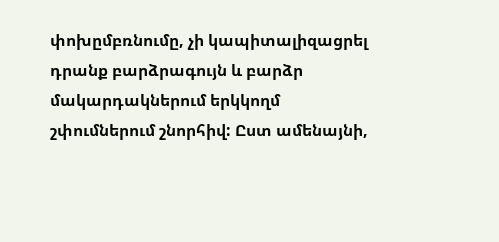փոխըմբռնումը, չի կապիտալիզացրել դրանք բարձրագույն և բարձր մակարդակներում երկկողմ շփումներում շնորհիվ: Ըստ ամենայնի,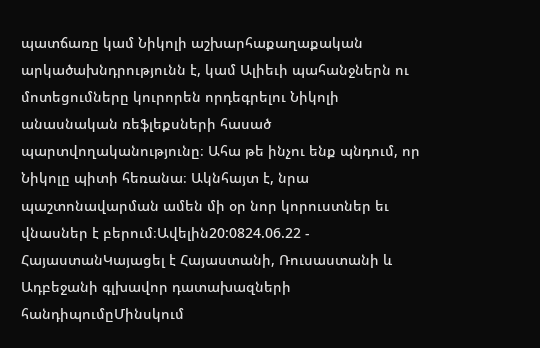պատճառը կամ Նիկոլի աշխարհաքաղաքական արկածախնդրությունն է, կամ Ալիեւի պահանջներն ու մոտեցումները կուրորեն որդեգրելու Նիկոլի անասնական ռեֆլեքսների հասած պարտվողականությունը։ Ահա թե ինչու ենք պնդում, որ Նիկոլը պիտի հեռանա։ Ակնհայտ է, նրա պաշտոնավարման ամեն մի օր նոր կորուստներ եւ վնասներ է բերում։Ավելին20:0824.06.22 -
ՀայաստանԿայացել է Հայաստանի, Ռուսաստանի և Ադբեջանի գլխավոր դատախազների հանդիպումըՄինսկում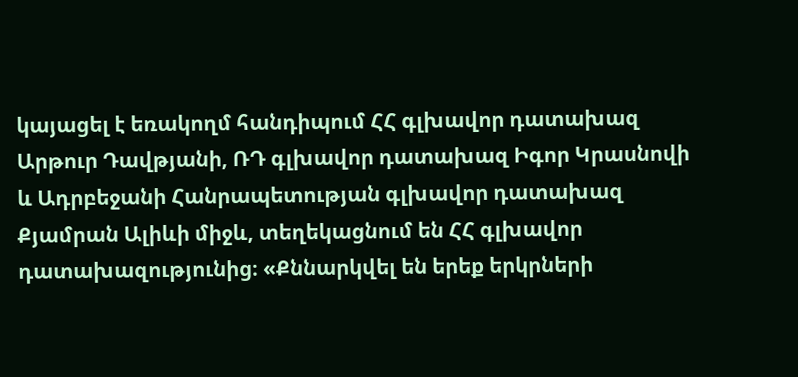կայացել է եռակողմ հանդիպում ՀՀ գլխավոր դատախազ Արթուր Դավթյանի, ՌԴ գլխավոր դատախազ Իգոր Կրասնովի և Ադրբեջանի Հանրապետության գլխավոր դատախազ Քյամրան Ալիևի միջև, տեղեկացնում են ՀՀ գլխավոր դատախազությունից։ «Քննարկվել են երեք երկրների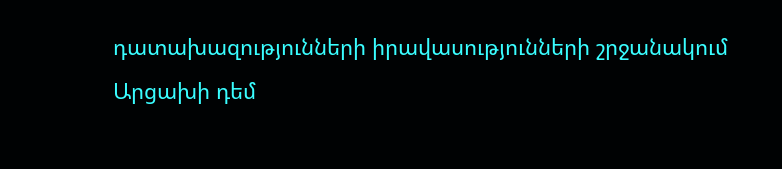դատախազությունների իրավասությունների շրջանակում Արցախի դեմ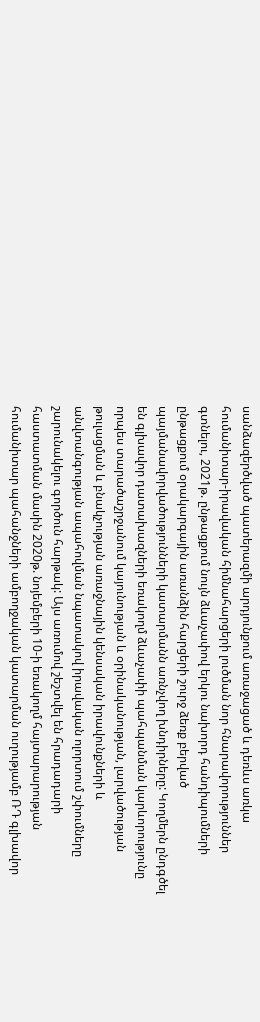սանձազերծված պատերազմի արդյունքում առաջացած և դեռևս առկա հումանիտար-իրավական հիմնահարցերի լուծման նոր հնարավորություններ գտնելու, 2021թ. ընթացքում նույն ձևաչափով երկու նախորդ հանդիպումների ընթացքում օրակարգային առանձին հարցերի շուրջ ձեռք բերված պայմանավորվածությունների կատարմանն առնչվող խնդիրները: Կողմերն ընդգծել են գլխավոր դատախազների եռակողմ ձևաչափի պահպանման կարևորությունը որպես տարածաշրջանում կայունության և օրինականության, լարվածության թուլացման և բնակչության առաջնային կենսական իրավունքների և անվտանգության ապահովման նպատակով իրավական ոլորտում շփումները շարունակելու գործուն հարթակ: Այս առումով շեշտվել են հրադադարի հաստատման մասին 2020թ. նոյեմբերի 10-ի եռակողմ հայտարարության հումանիտար պահանջների ամբողջական կատարման ուղությամբ ՌԴ գլխավոր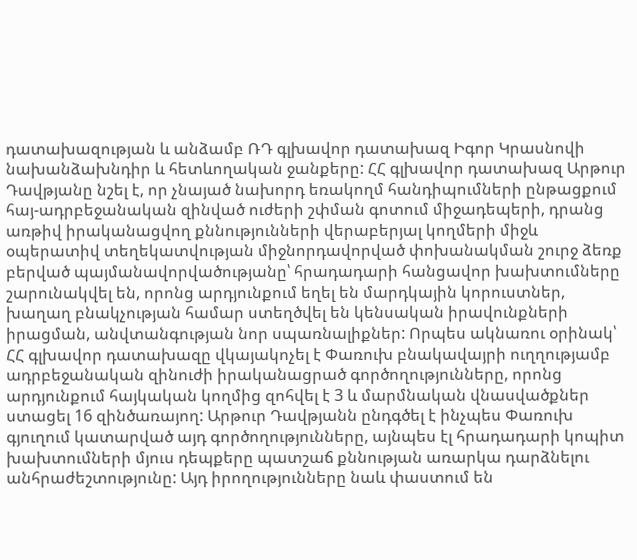դատախազության և անձամբ ՌԴ գլխավոր դատախազ Իգոր Կրասնովի նախանձախնդիր և հետևողական ջանքերը: ՀՀ գլխավոր դատախազ Արթուր Դավթյանը նշել է, որ չնայած նախորդ եռակողմ հանդիպումների ընթացքում հայ-ադրբեջանական զինված ուժերի շփման գոտում միջադեպերի, դրանց առթիվ իրականացվող քննությունների վերաբերյալ կողմերի միջև օպերատիվ տեղեկատվության միջնորդավորված փոխանակման շուրջ ձեռք բերված պայմանավորվածությանը՝ հրադադարի հանցավոր խախտումները շարունակվել են, որոնց արդյունքում եղել են մարդկային կորուստներ, խաղաղ բնակչության համար ստեղծվել են կենսական իրավունքների իրացման, անվտանգության նոր սպառնալիքներ: Որպես ակնառու օրինակ՝ ՀՀ գլխավոր դատախազը վկայակոչել է Փառուխ բնակավայրի ուղղությամբ ադրբեջանական զինուժի իրականացրած գործողությունները, որոնց արդյունքում հայկական կողմից զոհվել է 3 և մարմնական վնասվածքներ ստացել 16 զինծառայող: Արթուր Դավթյանն ընդգծել է ինչպես Փառուխ գյուղում կատարված այդ գործողությունները, այնպես էլ հրադադարի կոպիտ խախտումների մյուս դեպքերը պատշաճ քննության առարկա դարձնելու անհրաժեշտությունը: Այդ իրողությունները նաև փաստում են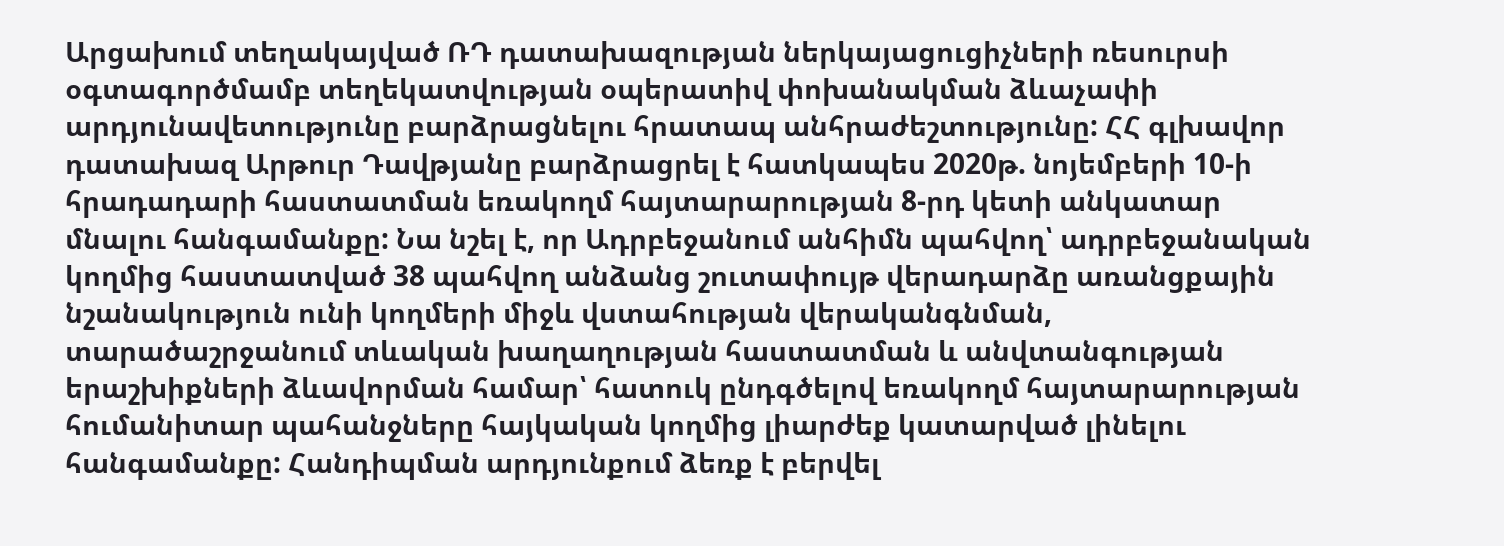Արցախում տեղակայված ՌԴ դատախազության ներկայացուցիչների ռեսուրսի օգտագործմամբ տեղեկատվության օպերատիվ փոխանակման ձևաչափի արդյունավետությունը բարձրացնելու հրատապ անհրաժեշտությունը: ՀՀ գլխավոր դատախազ Արթուր Դավթյանը բարձրացրել է հատկապես 2020թ. նոյեմբերի 10-ի հրադադարի հաստատման եռակողմ հայտարարության 8-րդ կետի անկատար մնալու հանգամանքը: Նա նշել է, որ Ադրբեջանում անհիմն պահվող՝ ադրբեջանական կողմից հաստատված 38 պահվող անձանց շուտափույթ վերադարձը առանցքային նշանակություն ունի կողմերի միջև վստահության վերականգնման, տարածաշրջանում տևական խաղաղության հաստատման և անվտանգության երաշխիքների ձևավորման համար՝ հատուկ ընդգծելով եռակողմ հայտարարության հումանիտար պահանջները հայկական կողմից լիարժեք կատարված լինելու հանգամանքը: Հանդիպման արդյունքում ձեռք է բերվել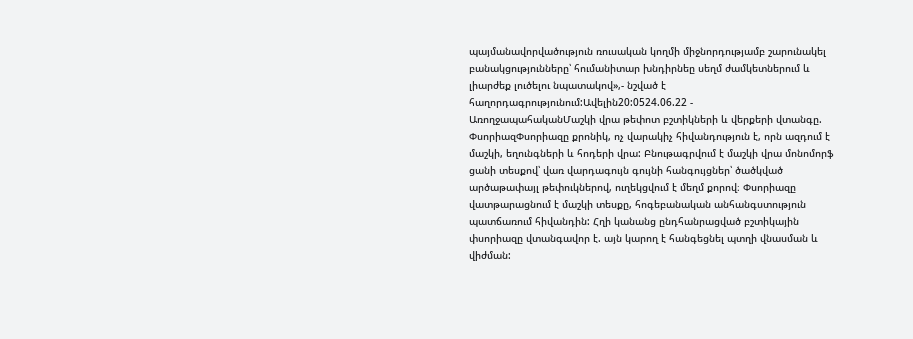պայմանավորվածություն ռուսական կողմի միջնորդությամբ շարունակել բանակցությունները՝ հումանիտար խնդիրնեը սեղմ ժամկետներում և լիարժեք լուծելու նպատակով»,- նշված է հաղորդագրությունում:Ավելին20:0524.06.22 -
ԱռողջապահականՄաշկի վրա թեփոտ բշտիկների և վերքերի վտանգը. ՓսորիազՓսորիազը քրոնիկ, ոչ վարակիչ հիվանդություն է, որն ազդում է մաշկի, եղունգների և հոդերի վրա: Բնութագրվում է մաշկի վրա մոնոմորֆ ցանի տեսքով՝ վառ վարդագույն գույնի հանգույցներ՝ ծածկված արծաթափայլ թեփուկներով, ուղեկցվում է մեղմ քորով։ Փսորիազը վատթարացնում է մաշկի տեսքը, հոգեբանական անհանգստություն պատճառում հիվանդին: Հղի կանանց ընդհանրացված բշտիկային փսորիազը վտանգավոր է. այն կարող է հանգեցնել պտղի վնասման և վիժման: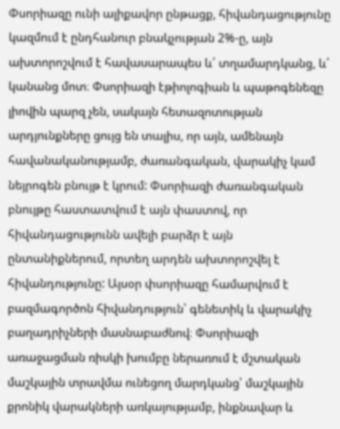Փսորիազը ունի ալիքավոր ընթացք, հիվանդացությունը կազմում է ընդհանուր բնակչության 2%-ը, այն ախտորոշվում է հավասարապես և՛ տղամարդկանց, և՛ կանանց մոտ։ Փսորիազի էթիոլոգիան և պաթոգենեզը լիովին պարզ չեն, սակայն հետազոտության արդյունքները ցույց են տալիս, որ այն, ամենայն հավանականությամբ, ժառանգական, վարակիչ կամ նեյրոգեն բնույթ է կրում: Փսորիազի ժառանգական բնույթը հաստատվում է այն փաստով, որ հիվանդացությունն ավելի բարձր է այն ընտանիքներում, որտեղ արդեն ախտորոշվել է հիվանդությունը: Այսօր փսորիազը համարվում է բազմագործոն հիվանդություն՝ գենետիկ և վարակիչ բաղադրիչների մասնաբաժնով։ Փսորիազի առաջացման ռիսկի խումբը ներառում է մշտական մաշկային տրավմա ունեցող մարդկանց՝ մաշկային քրոնիկ վարակների առկայությամբ, ինքնավար և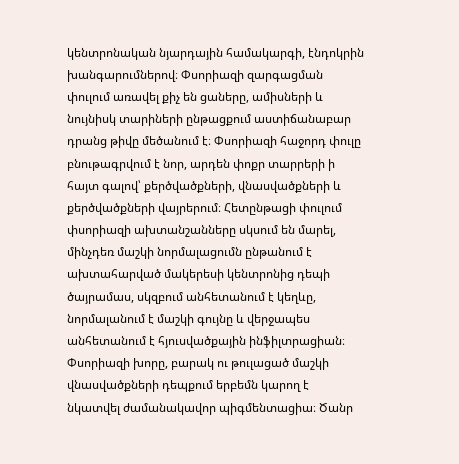կենտրոնական նյարդային համակարգի, էնդոկրին խանգարումներով։ Փսորիազի զարգացման փուլում առավել քիչ են ցաները, ամիսների և նույնիսկ տարիների ընթացքում աստիճանաբար դրանց թիվը մեծանում է։ Փսորիազի հաջորդ փուլը բնութագրվում է նոր, արդեն փոքր տարրերի ի հայտ գալով՝ քերծվածքների, վնասվածքների և քերծվածքների վայրերում։ Հետընթացի փուլում փսորիազի ախտանշանները սկսում են մարել, մինչդեռ մաշկի նորմալացումն ընթանում է ախտահարված մակերեսի կենտրոնից դեպի ծայրամաս, սկզբում անհետանում է կեղևը, նորմալանում է մաշկի գույնը և վերջապես անհետանում է հյուսվածքային ինֆիլտրացիան։ Փսորիազի խորը, բարակ ու թուլացած մաշկի վնասվածքների դեպքում երբեմն կարող է նկատվել ժամանակավոր պիգմենտացիա։ Ծանր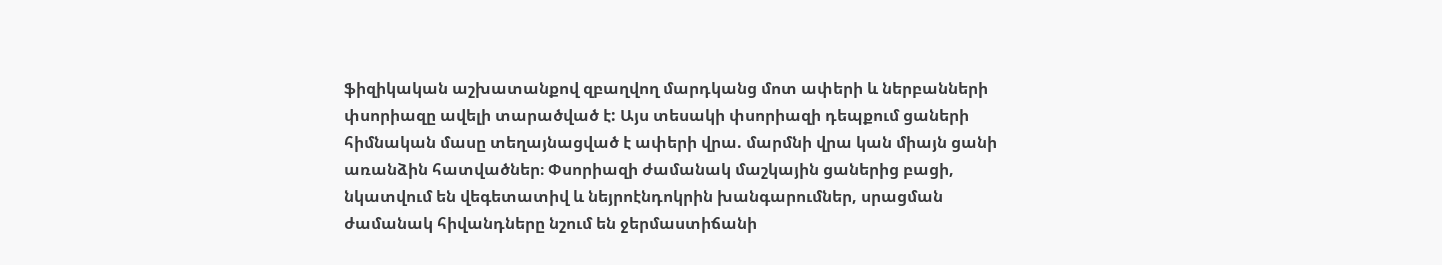ֆիզիկական աշխատանքով զբաղվող մարդկանց մոտ ափերի և ներբանների փսորիազը ավելի տարածված է: Այս տեսակի փսորիազի դեպքում ցաների հիմնական մասը տեղայնացված է ափերի վրա. մարմնի վրա կան միայն ցանի առանձին հատվածներ։ Փսորիազի ժամանակ մաշկային ցաներից բացի, նկատվում են վեգետատիվ և նեյրոէնդոկրին խանգարումներ, սրացման ժամանակ հիվանդները նշում են ջերմաստիճանի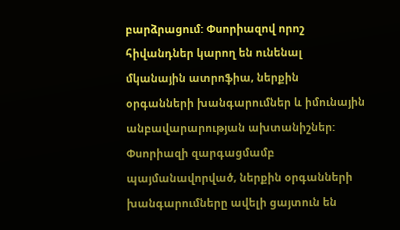բարձրացում: Փսորիազով որոշ հիվանդներ կարող են ունենալ մկանային ատրոֆիա, ներքին օրգանների խանգարումներ և իմունային անբավարարության ախտանիշներ: Փսորիազի զարգացմամբ պայմանավորված, ներքին օրգանների խանգարումները ավելի ցայտուն են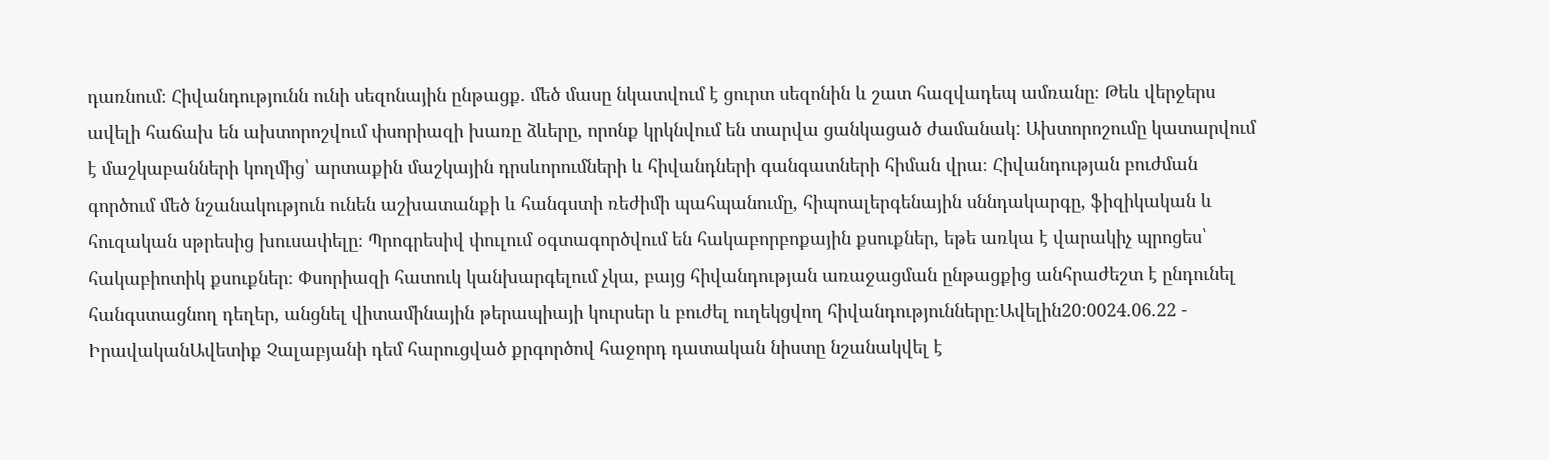դառնում։ Հիվանդությունն ունի սեզոնային ընթացք. մեծ մասը նկատվում է ցուրտ սեզոնին և շատ հազվադեպ ամռանը։ Թեև վերջերս ավելի հաճախ են ախտորոշվում փսորիազի խառը ձևերը, որոնք կրկնվում են տարվա ցանկացած ժամանակ: Ախտորոշումը կատարվում է մաշկաբանների կողմից՝ արտաքին մաշկային դրսևորումների և հիվանդների գանգատների հիման վրա։ Հիվանդության բուժման գործում մեծ նշանակություն ունեն աշխատանքի և հանգստի ռեժիմի պահպանումը, հիպոալերգենային սննդակարգը, ֆիզիկական և հուզական սթրեսից խուսափելը։ Պրոգրեսիվ փուլում օգտագործվում են հակաբորբոքային քսուքներ, եթե առկա է վարակիչ պրոցես՝ հակաբիոտիկ քսուքներ։ Փսորիազի հատուկ կանխարգելում չկա, բայց հիվանդության առաջացման ընթացքից անհրաժեշտ է ընդունել հանգստացնող դեղեր, անցնել վիտամինային թերապիայի կուրսեր և բուժել ուղեկցվող հիվանդությունները։Ավելին20:0024.06.22 -
ԻրավականԱվետիք Չալաբյանի դեմ հարուցված քրգործով հաջորդ դատական նիստը նշանակվել է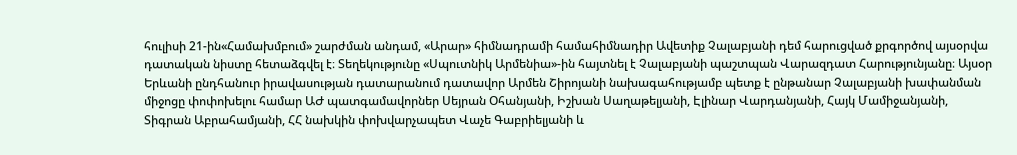հուլիսի 21-ին«Համախմբում» շարժման անդամ, «Արար» հիմնադրամի համահիմնադիր Ավետիք Չալաբյանի դեմ հարուցված քրգործով այսօրվա դատական նիստը հետաձգվել է։ Տեղեկությունը «Սպուտնիկ Արմենիա»-ին հայտնել է Չալաբյանի պաշտպան Վարազդատ Հարությունյանը։ Այսօր Երևանի ընդհանուր իրավասության դատարանում դատավոր Արմեն Շիրոյանի նախագահությամբ պետք է ընթանար Չալաբյանի խափանման միջոցը փոփոխելու համար ԱԺ պատգամավորներ Սեյրան Օհանյանի, Իշխան Սաղաթելյանի, Էլինար Վարդանյանի, Հայկ Մամիջանյանի, Տիգրան Աբրահամյանի, ՀՀ նախկին փոխվարչապետ Վաչե Գաբրիելյանի և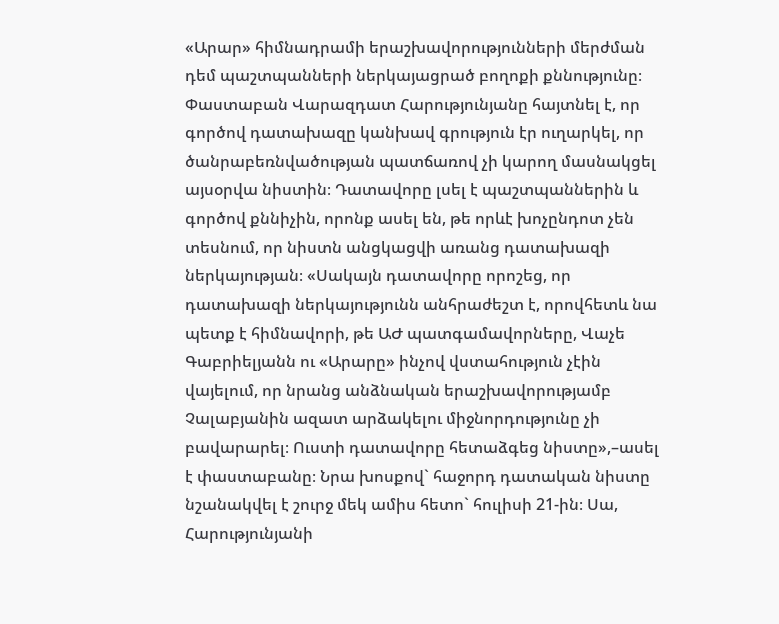«Արար» հիմնադրամի երաշխավորությունների մերժման դեմ պաշտպանների ներկայացրած բողոքի քննությունը։ Փաստաբան Վարազդատ Հարությունյանը հայտնել է, որ գործով դատախազը կանխավ գրություն էր ուղարկել, որ ծանրաբեռնվածության պատճառով չի կարող մասնակցել այսօրվա նիստին։ Դատավորը լսել է պաշտպաններին և գործով քննիչին, որոնք ասել են, թե որևէ խոչընդոտ չեն տեսնում, որ նիստն անցկացվի առանց դատախազի ներկայության։ «Սակայն դատավորը որոշեց, որ դատախազի ներկայությունն անհրաժեշտ է, որովհետև նա պետք է հիմնավորի, թե ԱԺ պատգամավորները, Վաչե Գաբրիելյանն ու «Արարը» ինչով վստահություն չէին վայելում, որ նրանց անձնական երաշխավորությամբ Չալաբյանին ազատ արձակելու միջնորդությունը չի բավարարել։ Ուստի դատավորը հետաձգեց նիստը»,–ասել է փաստաբանը։ Նրա խոսքով` հաջորդ դատական նիստը նշանակվել է շուրջ մեկ ամիս հետո` հուլիսի 21-ին։ Սա, Հարությունյանի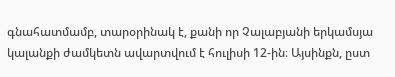գնահատմամբ, տարօրինակ է, քանի որ Չալաբյանի երկամսյա կալանքի ժամկետն ավարտվում է հուլիսի 12-ին։ Այսինքն, ըստ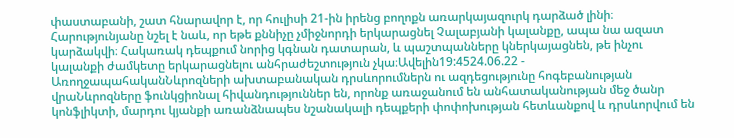փաստաբանի, շատ հնարավոր է, որ հուլիսի 21-ին իրենց բողոքն առարկայազուրկ դարձած լինի։ Հարությունյանը նշել է նաև, որ եթե քննիչը չմիջնորդի երկարացնել Չալաբյանի կալանքը, ապա նա ազատ կարձակվի։ Հակառակ դեպքում նորից կգնան դատարան, և պաշտպանները կներկայացնեն, թե ինչու կալանքի ժամկետը երկարացնելու անհրաժեշտություն չկա։Ավելին19:4524.06.22 -
ԱռողջապահականՆևրոզների ախտաբանական դրսևորումներն ու ազդեցությունը հոգեբանության վրաՆևրոզները ֆունկցիոնալ հիվանդություններ են, որոնք առաջանում են անհատականության մեջ ծանր կոնֆլիկտի, մարդու կյանքի առանձնապես նշանակալի դեպքերի փոփոխության հետևանքով և դրսևորվում են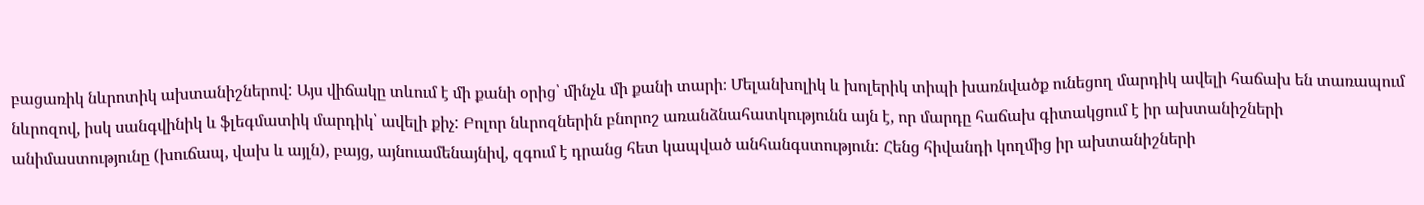բացառիկ նևրոտիկ ախտանիշներով: Այս վիճակը տևում է մի քանի օրից՝ մինչև մի քանի տարի։ Մելանխոլիկ և խոլերիկ տիպի խառնվածք ունեցող մարդիկ ավելի հաճախ են տառապում նևրոզով, իսկ սանգվինիկ և ֆլեգմատիկ մարդիկ՝ ավելի քիչ: Բոլոր նևրոզներին բնորոշ առանձնահատկությունն այն է, որ մարդը հաճախ գիտակցում է իր ախտանիշների անիմաստությունը (խուճապ, վախ և այլն), բայց, այնուամենայնիվ, զգում է դրանց հետ կապված անհանգստություն: Հենց հիվանդի կողմից իր ախտանիշների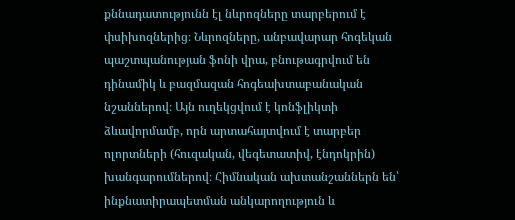քննադատությունն էլ նևրոզները տարբերում է փսիխոզներից։ Նևրոզները, անբավարար հոգեկան պաշտպանության ֆոնի վրա, բնութագրվում են դինամիկ և բազմազան հոգեախտաբանական նշաններով։ Այն ուղեկցվում է կոնֆլիկտի ձևավորմամբ, որն արտահայտվում է տարբեր ոլորտների (հուզական, վեգետատիվ, էնդոկրին) խանգարումներով։ Հիմնական ախտանշաններն են՝ ինքնատիրապետման անկարողություն և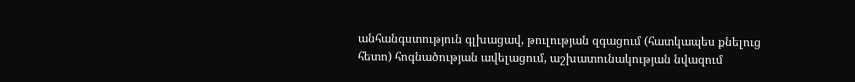անհանգստություն գլխացավ, թուլության զգացում (հատկապես քնելուց հետո) հոգնածության ավելացում, աշխատունակության նվազում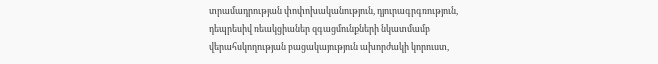տրամադրության փոփոխականություն, դյուրագրգռություն, դեպրեսիվ ռեակցիաներ զգացմունքների նկատմամբ վերահսկողության բացակայություն ախորժակի կորուստ,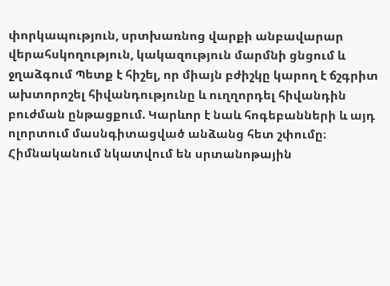փորկապություն, սրտխառնոց վարքի անբավարար վերահսկողություն, կակազություն մարմնի ցնցում և ջղաձգում Պետք է հիշել, որ միայն բժիշկը կարող է ճշգրիտ ախտորոշել հիվանդությունը և ուղղորդել հիվանդին բուժման ընթացքում. Կարևոր է նաև հոգեբանների և այդ ոլորտում մասնգիտացված անձանց հետ շփումը։ Հիմնականում նկատվում են սրտանոթային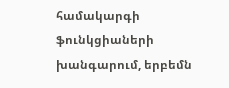համակարգի ֆունկցիաների խանգարում, երբեմն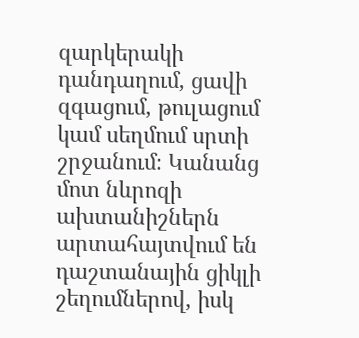զարկերակի դանդաղում, ցավի զգացում, թուլացում կամ սեղմում սրտի շրջանում։ Կանանց մոտ նևրոզի ախտանիշներն արտահայտվում են դաշտանային ցիկլի շեղումներով, իսկ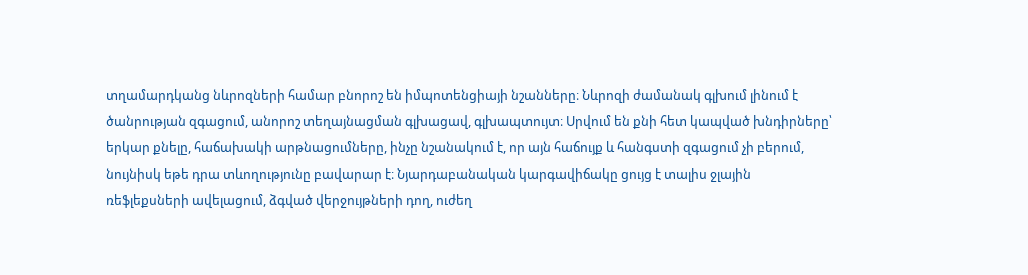տղամարդկանց նևրոզների համար բնորոշ են իմպոտենցիայի նշանները։ Նևրոզի ժամանակ գլխում լինում է ծանրության զգացում, անորոշ տեղայնացման գլխացավ, գլխապտույտ։ Սրվում են քնի հետ կապված խնդիրները՝ երկար քնելը, հաճախակի արթնացումները, ինչը նշանակում է, որ այն հաճույք և հանգստի զգացում չի բերում, նույնիսկ եթե դրա տևողությունը բավարար է։ Նյարդաբանական կարգավիճակը ցույց է տալիս ջլային ռեֆլեքսների ավելացում, ձգված վերջույթների դող, ուժեղ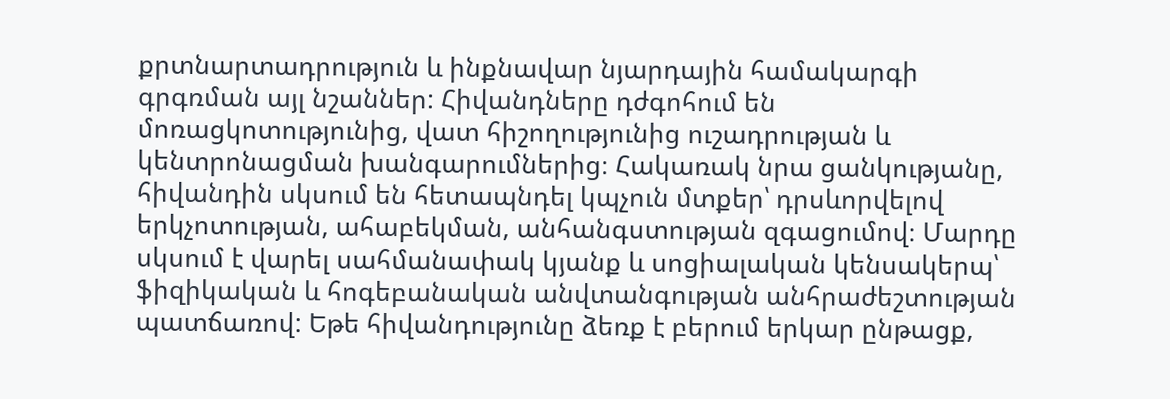քրտնարտադրություն և ինքնավար նյարդային համակարգի գրգռման այլ նշաններ: Հիվանդները դժգոհում են մոռացկոտությունից, վատ հիշողությունից ուշադրության և կենտրոնացման խանգարումներից։ Հակառակ նրա ցանկությանը, հիվանդին սկսում են հետապնդել կպչուն մտքեր՝ դրսևորվելով երկչոտության, ահաբեկման, անհանգստության զգացումով։ Մարդը սկսում է վարել սահմանափակ կյանք և սոցիալական կենսակերպ՝ ֆիզիկական և հոգեբանական անվտանգության անհրաժեշտության պատճառով: Եթե հիվանդությունը ձեռք է բերում երկար ընթացք,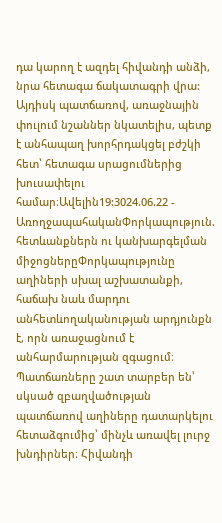դա կարող է ազդել հիվանդի անձի, նրա հետագա ճակատագրի վրա: Այդիսկ պատճառով, առաջնային փուլում նշաններ նկատելիս, պետք է անհապաղ խորհրդակցել բժշկի հետ՝ հետագա սրացումներից խուսափելու համար։Ավելին19:3024.06.22 -
ԱռողջապահականՓորկապություն. հետևանքներն ու կանխարգելման միջոցներըՓորկապությունը աղիների սխալ աշխատանքի, հաճախ նաև մարդու անհետևողականության արդյունքն է, որն առաջացնում է անհարմարության զգացում։ Պատճառները շատ տարբեր են՝ սկսած զբաղվածության պատճառով աղիները դատարկելու հետաձգումից՝ մինչև առավել լուրջ խնդիրներ։ Հիվանդի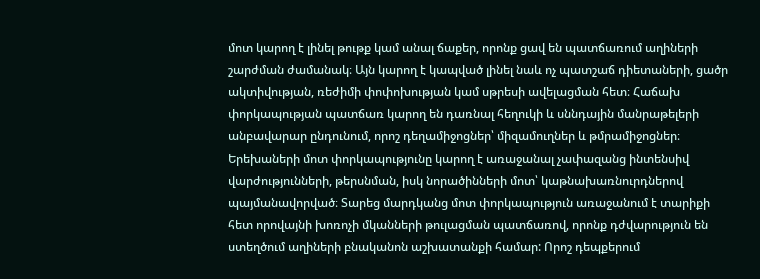մոտ կարող է լինել թութք կամ անալ ճաքեր, որոնք ցավ են պատճառում աղիների շարժման ժամանակ։ Այն կարող է կապված լինել նաև ոչ պատշաճ դիետաների, ցածր ակտիվության, ռեժիմի փոփոխության կամ սթրեսի ավելացման հետ։ Հաճախ փորկապության պատճառ կարող են դառնալ հեղուկի և սննդային մանրաթելերի անբավարար ընդունում, որոշ դեղամիջոցներ՝ միզամուղներ և թմրամիջոցներ։ Երեխաների մոտ փորկապությունը կարող է առաջանալ չափազանց ինտենսիվ վարժությունների, թերսնման, իսկ նորածինների մոտ՝ կաթնախառնուրդներով պայմանավորված։ Տարեց մարդկանց մոտ փորկապություն առաջանում է տարիքի հետ որովայնի խոռոչի մկանների թուլացման պատճառով, որոնք դժվարություն են ստեղծում աղիների բնականոն աշխատանքի համար: Որոշ դեպքերում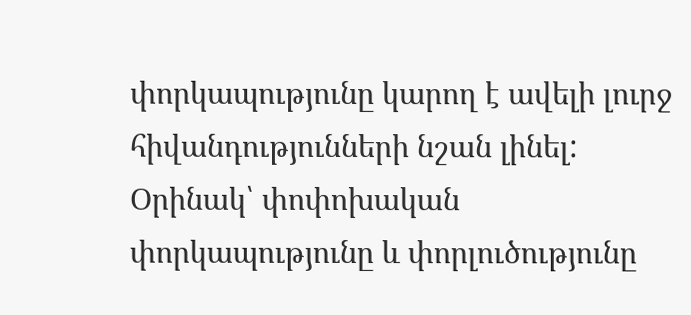փորկապությունը կարող է ավելի լուրջ հիվանդությունների նշան լինել: Օրինակ՝ փոփոխական փորկապությունը և փորլուծությունը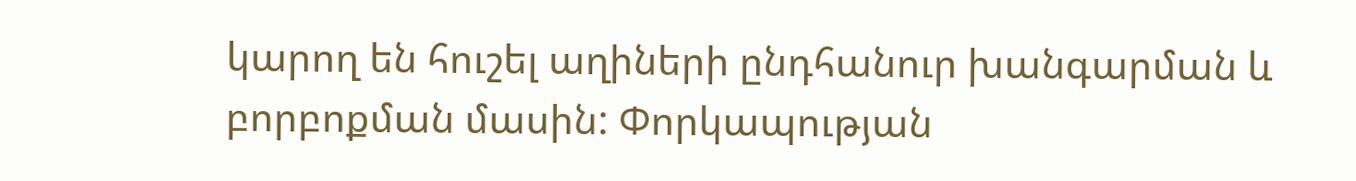կարող են հուշել աղիների ընդհանուր խանգարման և բորբոքման մասին: Փորկապության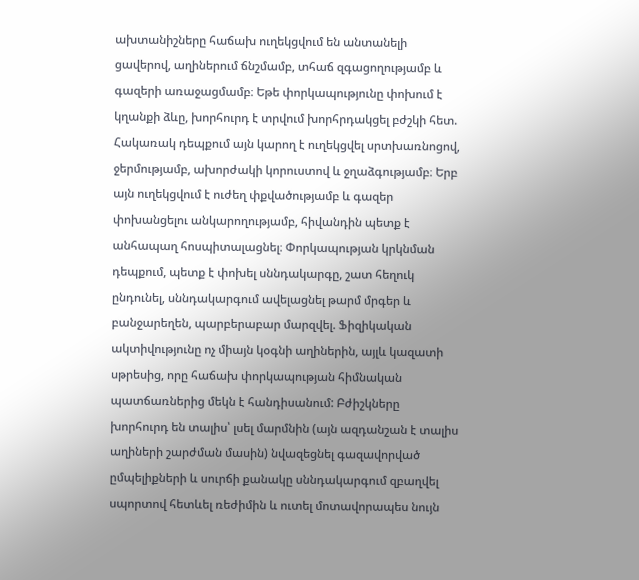ախտանիշները հաճախ ուղեկցվում են անտանելի ցավերով, աղիներում ճնշմամբ, տհաճ զգացողությամբ և գազերի առաջացմամբ։ Եթե փորկապությունը փոխում է կղանքի ձևը, խորհուրդ է տրվում խորհրդակցել բժշկի հետ. Հակառակ դեպքում այն կարող է ուղեկցվել սրտխառնոցով, ջերմությամբ, ախորժակի կորուստով և ջղաձգությամբ։ Երբ այն ուղեկցվում է ուժեղ փքվածությամբ և գազեր փոխանցելու անկարողությամբ, հիվանդին պետք է անհապաղ հոսպիտալացնել։ Փորկապության կրկնման դեպքում, պետք է փոխել սննդակարգը, շատ հեղուկ ընդունել, սննդակարգում ավելացնել թարմ մրգեր և բանջարեղեն, պարբերաբար մարզվել. Ֆիզիկական ակտիվությունը ոչ միայն կօգնի աղիներին, այլև կազատի սթրեսից, որը հաճախ փորկապության հիմնական պատճառներից մեկն է հանդիսանում: Բժիշկները խորհուրդ են տալիս՝ լսել մարմնին (այն ազդանշան է տալիս աղիների շարժման մասին) նվազեցնել գազավորված ըմպելիքների և սուրճի քանակը սննդակարգում զբաղվել սպորտով հետևել ռեժիմին և ուտել մոտավորապես նույն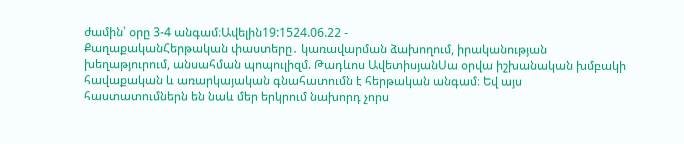ժամին՝ օրը 3-4 անգամ։Ավելին19:1524.06.22 -
ՔաղաքականՀերթական փաստերը․ կառավարման ձախողում, իրականության խեղաթյուրում, անսահման պոպուլիզմ. Թադևոս ԱվետիսյանՍա օրվա իշխանական խմբակի հավաքական և առարկայական գնահատումն է հերթական անգամ։ Եվ այս հաստատումներն են նաև մեր երկրում նախորդ չորս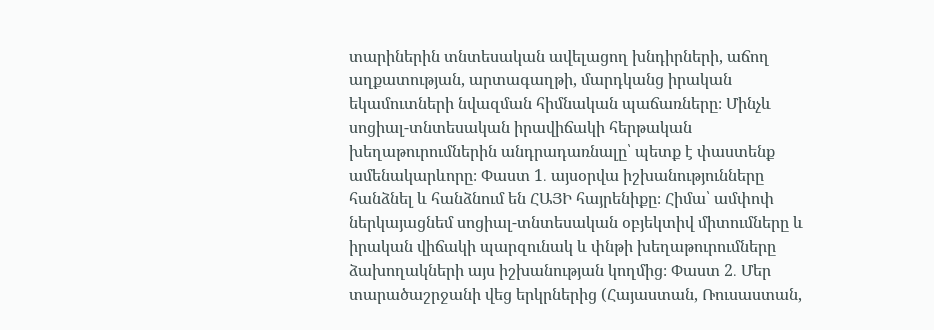տարիներին տնտեսական ավելացող խնդիրների, աճող աղքատության, արտագաղթի, մարդկանց իրական եկամուտների նվազման հիմնական պաճառները։ Մինչև սոցիալ-տնտեսական իրավիճակի հերթական խեղաթուրումներին անդրադառնալը՝ պետք է փաստենք ամենակարևորը։ Փաստ 1․ այսօրվա իշխանությունները հանձնել և հանձնում են ՀԱՅԻ հայրենիքը։ Հիմա՝ ամփոփ ներկայացնեմ սոցիալ-տնտեսական օբյեկտիվ միտումները և իրական վիճակի պարզունակ և փնթի խեղաթուրումները ձախողակների այս իշխանության կողմից։ Փաստ 2․ Մեր տարածաշրջանի վեց երկրներից (Հայաստան, Ռուսաստան,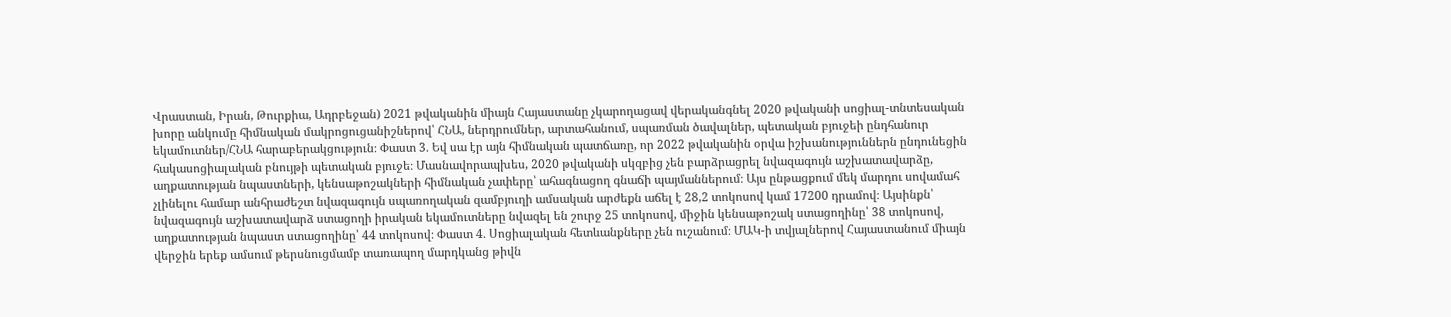Վրաստան, Իրան, Թուրքիա, Ադրբեջան) 2021 թվականին միայն Հայաստանը չկարողացավ վերականգնել 2020 թվականի սոցիալ-տնտեսական խորը անկումը հիմնական մակրոցուցանիշներով՝ ՀՆԱ, ներդրումներ, արտահանում, սպառման ծավալներ, պետական բյուջեի ընդհանուր եկամուտներ/ՀՆԱ հարաբերակցություն։ Փաստ 3․ Եվ սա էր այն հիմնական պատճառը, որ 2022 թվականին օրվա իշխանություններն ընդունեցին հակասոցիալական բնույթի պետական բյուջե։ Մասնավորապխես, 2020 թվականի սկզբից չեն բարձրացրել նվազագույն աշխատավարձը, աղքատության նպաստների, կենսաթոշակների հիմնական չափերը՝ ահագնացող գնաճի պայմաններում։ Այս ընթացքում մեկ մարդու սովամահ չլինելու համար անհրաժեշտ նվազագույն սպառողական զամբյուղի ամսական արժեքն աճել է 28,2 տոկոսով կամ 17200 դրամով։ Այսինքն՝ նվազագույն աշխատավարձ ստացողի իրական եկամուտները նվազել են շուրջ 25 տոկոսով, միջին կենսաթոշակ ստացողինը՝ 38 տոկոսով, աղքատության նպաստ ստացողինը՝ 44 տոկոսով։ Փաստ 4․ Սոցիալական հետևանքները չեն ուշանում։ ՄԱԿ-ի տվյալներով Հայաստանում միայն վերջին երեք ամսում թերսնուցմամբ տառապող մարդկանց թիվն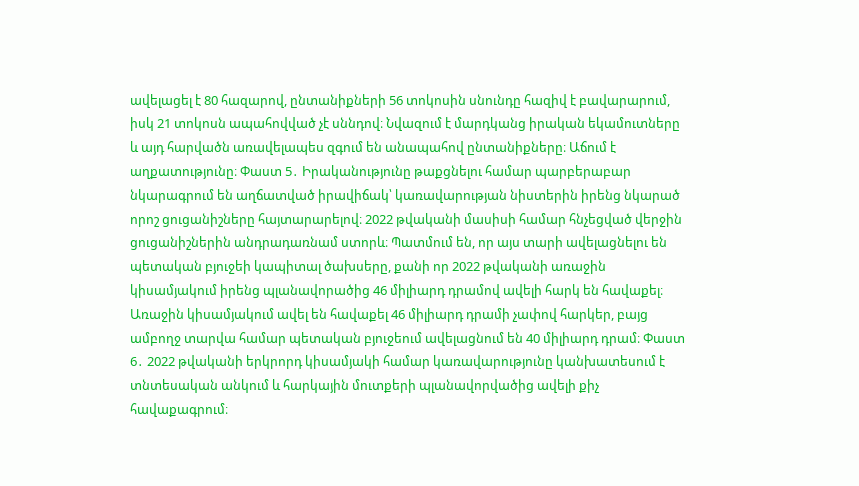ավելացել է 80 հազարով, ընտանիքների 56 տոկոսին սնունդը հազիվ է բավարարում, իսկ 21 տոկոսն ապահովված չէ սննդով։ Նվազում է մարդկանց իրական եկամուտները և այդ հարվածն առավելապես զգում են անապահով ընտանիքները։ Աճում է աղքատությունը։ Փաստ 5․ Իրականությունը թաքցնելու համար պարբերաբար նկարագրում են աղճատված իրավիճակ՝ կառավարության նիստերին իրենց նկարած որոշ ցուցանիշները հայտարարելով։ 2022 թվականի մասիսի համար հնչեցված վերջին ցուցանիշներին անդրադառնամ ստորև։ Պատմում են, որ այս տարի ավելացնելու են պետական բյուջեի կապիտալ ծախսերը, քանի որ 2022 թվականի առաջին կիսամյակում իրենց պլանավորածից 46 միլիարդ դրամով ավելի հարկ են հավաքել։ Առաջին կիսամյակում ավել են հավաքել 46 միլիարդ դրամի չափով հարկեր, բայց ամբողջ տարվա համար պետական բյուջեում ավելացնում են 40 միլիարդ դրամ։ Փաստ 6․ 2022 թվականի երկրորդ կիսամյակի համար կառավարությունը կանխատեսում է տնտեսական անկում և հարկային մուտքերի պլանավորվածից ավելի քիչ հավաքագրում։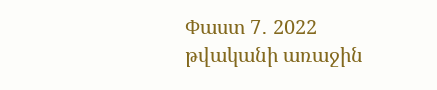Փաստ 7․ 2022 թվականի առաջին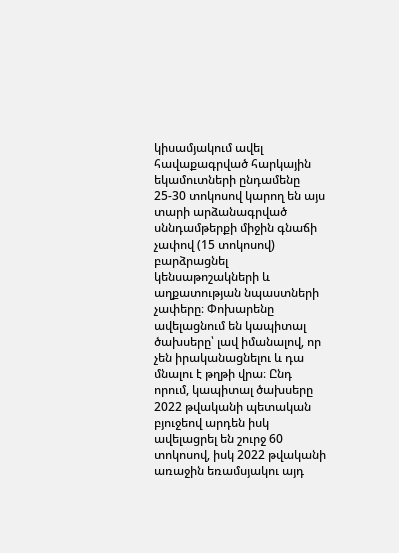կիսամյակում ավել հավաքագրված հարկային եկամուտների ընդամենը 25-30 տոկոսով կարող են այս տարի արձանագրված սննդամթերքի միջին գնաճի չափով (15 տոկոսով) բարձրացնել կենսաթոշակների և աղքատության նպաստների չափերը։ Փոխարենը ավելացնում են կապիտալ ծախսերը՝ լավ իմանալով, որ չեն իրականացնելու և դա մնալու է թղթի վրա։ Ընդ որում, կապիտալ ծախսերը 2022 թվականի պետական բյուջեով արդեն իսկ ավելացրել են շուրջ 60 տոկոսով, իսկ 2022 թվականի առաջին եռամսյակու այդ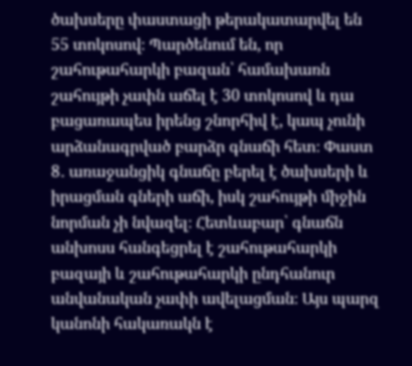ծախսերը փաստացի թերակատարվել են 55 տոկոսով։ Պարծենում են, որ շահութահարկի բազան՝ համախառն շահույթի չափն աճել է 30 տոկոսով և դա բացառապես իրենց շնորհիվ է, կապ չունի արձանագրված բարձր գնաճի հետ։ Փաստ 8․ առաջանցիկ գնաճը բերել է ծախսերի և իրացման գների աճի, իսկ շահույթի միջին նորման չի նվազել։ Հետևաբար՝ գնաճն անխոսս հանգեցրել է շահութահարկի բազայի և շահութահարկի ընդհանուր անվանական չափի ավելացման։ Այս պարզ կանոնի հակառակն է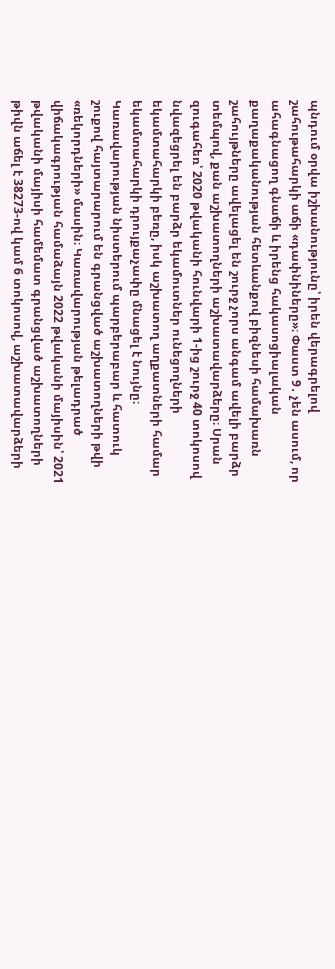պնդում օրվա իշխանությունը՝ իրեն վերագրելով շահութահարկի աճի «դափնիները»։ Փաստ 9․ չեն ասում, որ ահագնացող գնաճի և իրենց հակասոցիալական քաղաքականության հետևանքով բիզնեսի համախառն շահույթները ավելացել են շուրջ չորս անգամ ավելի բարձր տեմպով, քան աշխատողների աշխատավարձերը։ Սրան զուգահեռ՝ 2020 թվականի հունվարի 1-ից շուրջ 40 տոկոսով նվազեցրել են բարձր եկամուտներ ունեցողների եկամտահարկի բեռը, իսկ աշխատող աղքատների համար եկամտահարկի դրույքաչափը մնացել է նույնը։ Կառավարության նիստերում պարբերաբար և հատուկ շուքով հայտարարում են գրանցված աշխատողների թվի «ռեկորդների» մասին։ Կառավարության թելադրած վիճակագրության համաձայն 2022 թվականի մայիսին՝ 2021 թվականի մայիսի համեմատ գրանցված աշխատողների թիվն աճել է 38273-ով կամ 6 տոկոսով, աշխատավարձերի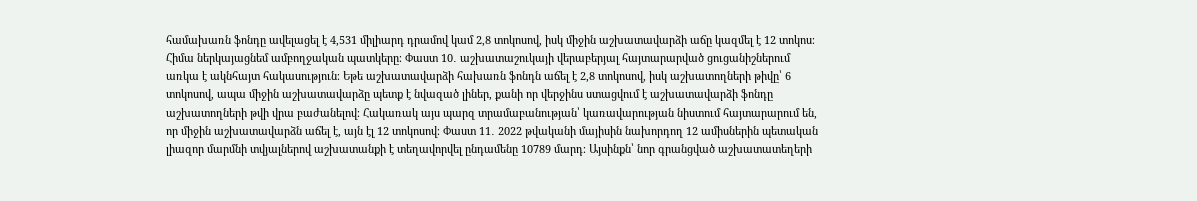համախառն ֆոնդը ավելացել է 4,531 միլիարդ դրամով կամ 2,8 տոկոսով, իսկ միջին աշխատավարձի աճը կազմել է 12 տոկոս։ Հիմա ներկայացնեմ ամբողջական պատկերը։ Փաստ 10․ աշխատաշուկայի վերաբերյալ հայտարարված ցուցանիշներում առկա է ակնհայտ հակասություն։ Եթե աշխատավարձի հախառն ֆոնդն աճել է 2,8 տոկոսով, իսկ աշխատողների թիվը՝ 6 տոկոսով, ապա միջին աշխատավարձը պետք է նվազած լիներ, քանի որ վերջինս ստացվում է աշխատավարձի ֆոնդը աշխատողների թվի վրա բաժանելով։ Հակառակ այս պարզ տրամաբանության՝ կառավարության նիստում հայտարարում են, որ միջին աշխատավարձն աճել է, այն էլ 12 տոկոսով։ Փաստ 11․ 2022 թվականի մայիսին նախորդող 12 ամիսներին պետական լիազոր մարմնի տվյալներով աշխատանքի է տեղավորվել ընդամենը 10789 մարդ։ Այսինքն՝ նոր գրանցված աշխատատեղերի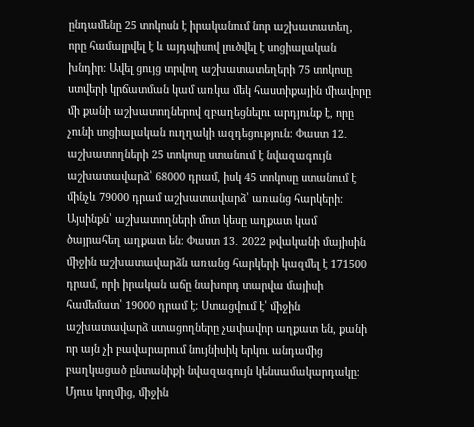ընդամենը 25 տոկոսն է իրականում նոր աշխատատեղ, որը համալրվել է և այդպիսով լուծվել է սոցիալական խնդիր։ Ավել ցույց տրվող աշխատատեղերի 75 տոկոսը ստվերի կրճատման կամ առկա մեկ հաստիքային միավորը մի քանի աշխատողներով զբաղեցնելու արդյունք է, որը չունի սոցիալական ուղղակի ազդեցություն։ Փաստ 12․ աշխատողների 25 տոկոսը ստանում է նվազագույն աշխատավարձ՝ 68000 դրամ, իսկ 45 տոկոսը ստանում է մինչև 79000 դրամ աշխատավարձ՝ առանց հարկերի։ Այսինքն՝ աշխատողների մոտ կեսը աղքատ կամ ծայրահեղ աղքատ են։ Փաստ 13․ 2022 թվականի մայիսին միջին աշխատավարձն առանց հարկերի կազմել է 171500 դրամ, որի իրական աճը նախորդ տարվա մայիսի համեմատ՝ 19000 դրամ է։ Ստացվում է՝ միջին աշխատավարձ ստացողները չափավոր աղքատ են, քանի որ այն չի բավարարում նույնիսիկ երկու անդամից բաղկացած ընտանիքի նվազագույն կենսամակարդակը։ Մյուս կողմից, միջին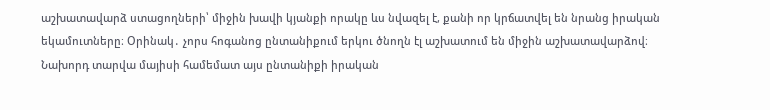աշխատավարձ ստացողների՝ միջին խավի կյանքի որակը ևս նվազել է, քանի որ կրճատվել են նրանց իրական եկամուտները։ Օրինակ․ չորս հոգանոց ընտանիքում երկու ծնողն էլ աշխատում են միջին աշխատավարձով։ Նախորդ տարվա մայիսի համեմատ այս ընտանիքի իրական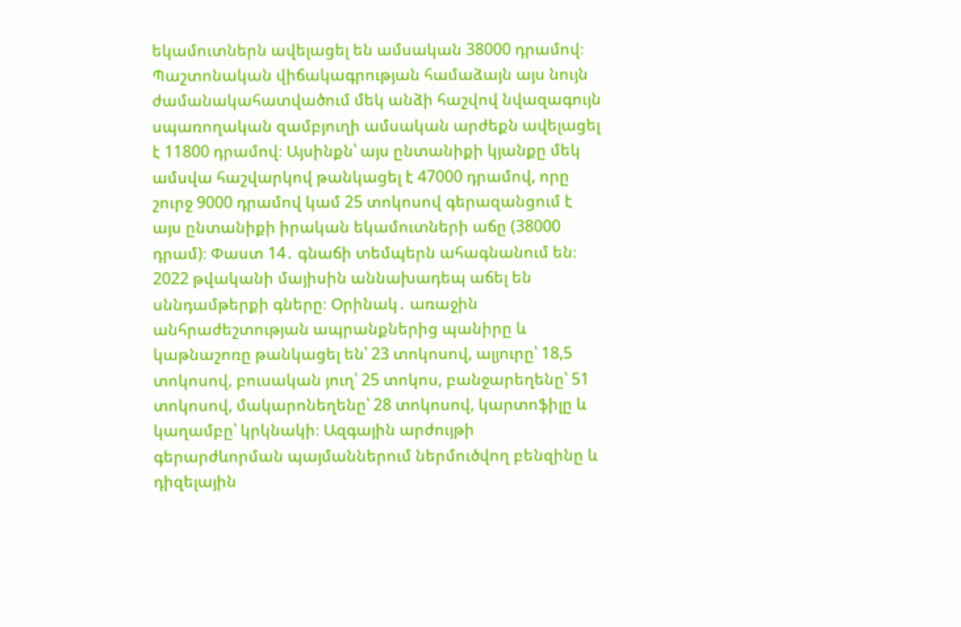եկամուտներն ավելացել են ամսական 38000 դրամով։ Պաշտոնական վիճակագրության համաձայն այս նույն ժամանակահատվածում մեկ անձի հաշվով նվազագույն սպառողական զամբյուղի ամսական արժեքն ավելացել է 11800 դրամով։ Այսինքն՝ այս ընտանիքի կյանքը մեկ ամսվա հաշվարկով թանկացել է 47000 դրամով, որը շուրջ 9000 դրամով կամ 25 տոկոսով գերազանցում է այս ընտանիքի իրական եկամուտների աճը (38000 դրամ)։ Փաստ 14․ գնաճի տեմպերն ահագնանում են։ 2022 թվականի մայիսին աննախադեպ աճել են սննդամթերքի գները։ Օրինակ․ առաջին անհրաժեշտության ապրանքներից պանիրը և կաթնաշոռը թանկացել են՝ 23 տոկոսով, ալյուրը՝ 18,5 տոկոսով, բուսական յուղ՝ 25 տոկոս, բանջարեղենը՝ 51 տոկոսով, մակարոնեղենը՝ 28 տոկոսով, կարտոֆիլը և կաղամբը՝ կրկնակի։ Ազգային արժույթի գերարժևորման պայմաններում ներմուծվող բենզինը և դիզելային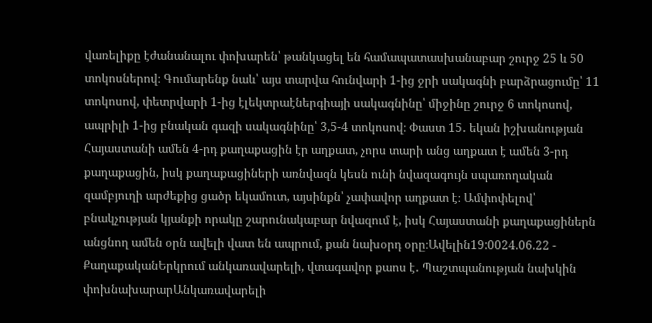վառելիքը էժանանալու փոխարեն՝ թանկացել են համապատասխանաբար շուրջ 25 և 50 տոկոսներով։ Գումարենք նաև՝ այս տարվա հունվարի 1-ից ջրի սակագնի բարձրացումը՝ 11 տոկոսով, փետրվարի 1-ից էլեկտրաէներգիայի սակագնինը՝ միջինը շուրջ 6 տոկոսով, ապրիլի 1-ից բնական գազի սակագնինը՝ 3,5-4 տոկոսով։ Փաստ 15․ եկան իշխանության Հայաստանի ամեն 4-րդ քաղաքացին էր աղքատ, չորս տարի անց աղքատ է ամեն 3-րդ քաղաքացին, իսկ քաղաքացիների առնվազն կեսն ունի նվազագույն սպառողական զամբյուղի արժեքից ցածր եկամուտ, այսինքն՝ չափավոր աղքատ է։ Ամփոփելով՝ բնակչության կյանքի որակը շարունակաբար նվազում է, իսկ Հայաստանի քաղաքացիներն անցնող ամեն օրն ավելի վատ են ապրում, քան նախօրդ օրը։Ավելին19:0024.06.22 -
ՔաղաքականԵրկրում անկառավարելի, վտագավոր քաոս է․ Պաշտպանության նախկին փոխնախարարԱնկառավարելի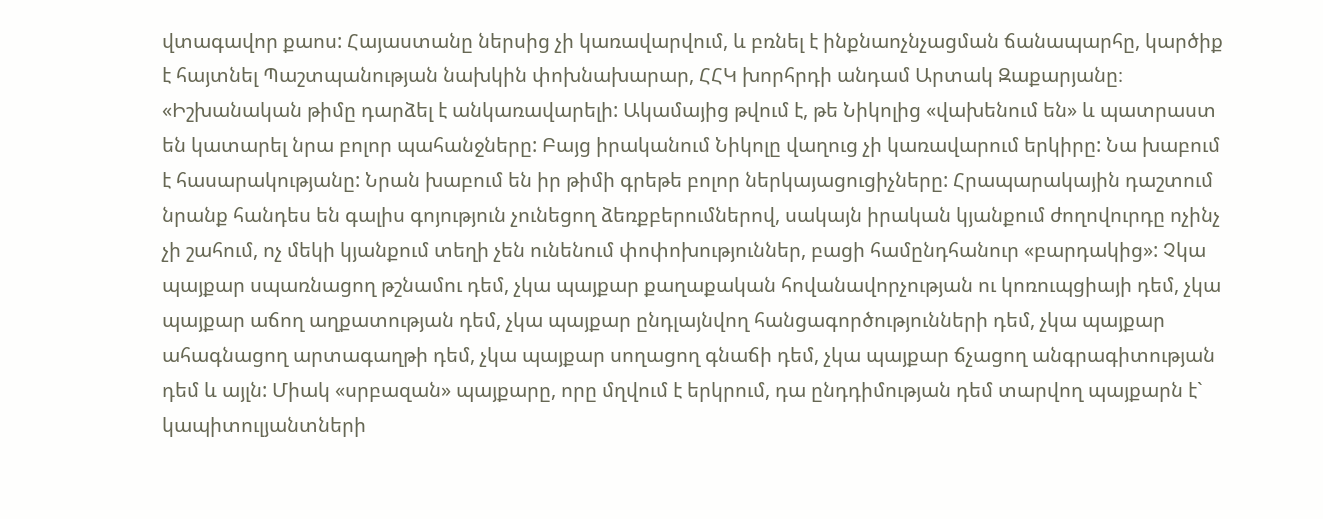վտագավոր քաոս: Հայաստանը ներսից չի կառավարվում, և բռնել է ինքնաոչնչացման ճանապարհը, կարծիք է հայտնել Պաշտպանության նախկին փոխնախարար, ՀՀԿ խորհրդի անդամ Արտակ Զաքարյանը։ «Իշխանական թիմը դարձել է անկառավարելի: Ակամայից թվում է, թե Նիկոլից «վախենում են» և պատրաստ են կատարել նրա բոլոր պահանջները: Բայց իրականում Նիկոլը վաղուց չի կառավարում երկիրը: Նա խաբում է հասարակությանը: Նրան խաբում են իր թիմի գրեթե բոլոր ներկայացուցիչները: Հրապարակային դաշտում նրանք հանդես են գալիս գոյություն չունեցող ձեռքբերումներով, սակայն իրական կյանքում ժողովուրդը ոչինչ չի շահում, ոչ մեկի կյանքում տեղի չեն ունենում փոփոխություններ, բացի համընդհանուր «բարդակից»: Չկա պայքար սպառնացող թշնամու դեմ, չկա պայքար քաղաքական հովանավորչության ու կոռուպցիայի դեմ, չկա պայքար աճող աղքատության դեմ, չկա պայքար ընդլայնվող հանցագործությունների դեմ, չկա պայքար ահագնացող արտագաղթի դեմ, չկա պայքար սողացող գնաճի դեմ, չկա պայքար ճչացող անգրագիտության դեմ և այլն: Միակ «սրբազան» պայքարը, որը մղվում է երկրում, դա ընդդիմության դեմ տարվող պայքարն է` կապիտուլյանտների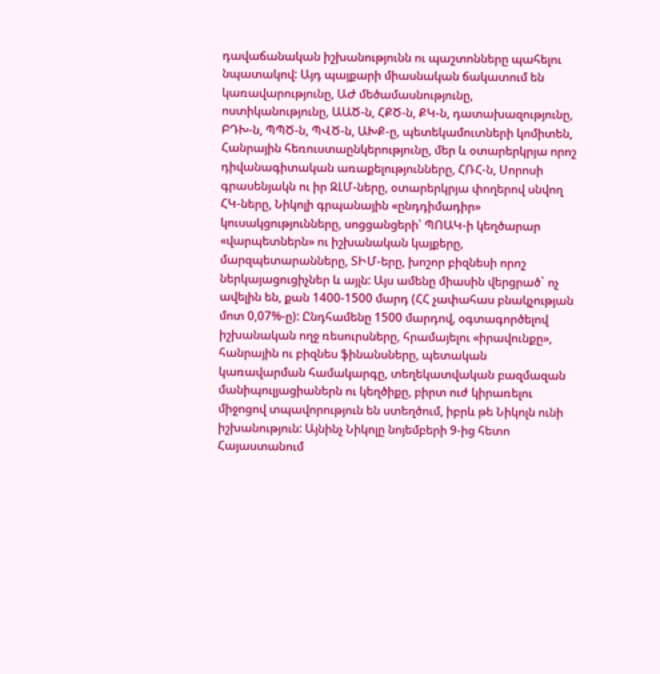դավաճանական իշխանությունն ու պաշտոնները պահելու նպատակով: Այդ պայքարի միասնական ճակատում են կառավարությունը, ԱԺ մեծամասնությունը, ոստիկանությունը, ԱԱԾ-ն, ՀՔԾ-ն, ՔԿ-ն, դատախազությունը, ԲԴԽ-ն, ՊՊԾ-ն, ՊՎԾ-ն, ԱԽՔ-ը, պետեկամուտների կոմիտեն, Հանրային հեռուստաընկերությունը, մեր և օտարերկրյա որոշ դիվանագիտական առաքելությունները, ՀՌՀ-ն, Սորոսի գրասենյակն ու իր ԶԼՄ-ները, օտարերկրյա փողերով սնվող ՀԿ-ները, Նիկոլի գրպանային «ընդդիմադիր» կուսակցությունները, սոցցանցերի՝ ՊՈԱԿ-ի կեղծարար «վարպետներն» ու իշխանական կայքերը, մարզպետարանները, ՏԻՄ-երը, խոշոր բիզնեսի որոշ ներկայացուցիչներ և այլն: Այս ամենը միասին վերցրած` ոչ ավելին են, քան 1400-1500 մարդ (ՀՀ չափահաս բնակչության մոտ 0,07%-ը): Ընդհամենը 1500 մարդով, օգտագործելով իշխանական ողջ ռեսուրսները, հրամայելու «իրավունքը», հանրային ու բիզնես ֆինանսները, պետական կառավարման համակարգը, տեղեկատվական բազմազան մանիպուլյացիաներն ու կեղծիքը, բիրտ ուժ կիրառելու միջոցով տպավորություն են ստեղծում, իբրև թե Նիկոլն ունի իշխանություն: Այնինչ Նիկոլը նոյեմբերի 9-ից հետո Հայաստանում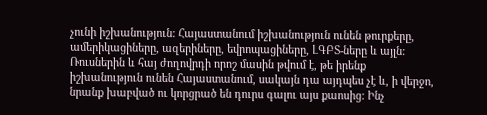չունի իշխանություն: Հայաստանում իշխանություն ունեն թուրքերը, ամերիկացիները, ազերիները, եվրոպացիները, ԼԳԲՏ-ները և այլն: Ռուսներին և հայ ժողովրդի որոշ մասին թվում է, թե իրենք իշխանություն ունեն Հայաստանում, սակայն դա այդպես չէ և, ի վերջո, նրանք խաբված ու կորցրած են դուրս գալու այս քաոսից: Ինչ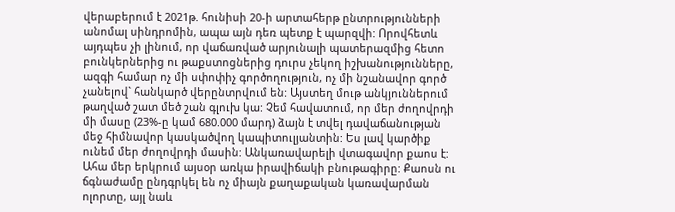վերաբերում է 2021թ. հունիսի 20-ի արտահերթ ընտրությունների անոմալ սինդրոմին, ապա այն դեռ պետք է պարզվի: Որովհետև այդպես չի լինում, որ վաճառված արյունալի պատերազմից հետո բունկերներից ու թաքստոցներից դուրս չեկող իշխանությունները, ազգի համար ոչ մի սփոփիչ գործողություն, ոչ մի նշանավոր գործ չանելով` հանկարծ վերընտրվում են: Այստեղ մութ անկյուններում թաղված շատ մեծ շան գլուխ կա: Չեմ հավատում, որ մեր ժողովրդի մի մասը (23%-ը կամ 680.000 մարդ) ձայն է տվել դավաճանության մեջ հիմնավոր կասկածվող կապիտուլյանտին: Ես լավ կարծիք ունեմ մեր ժողովրդի մասին: Անկառավարելի վտագավոր քաոս է: Ահա մեր երկրում այսօր առկա իրավիճակի բնութագիրը: Քաոսն ու ճգնաժամը ընդգրկել են ոչ միայն քաղաքական կառավարման ոլորտը, այլ նաև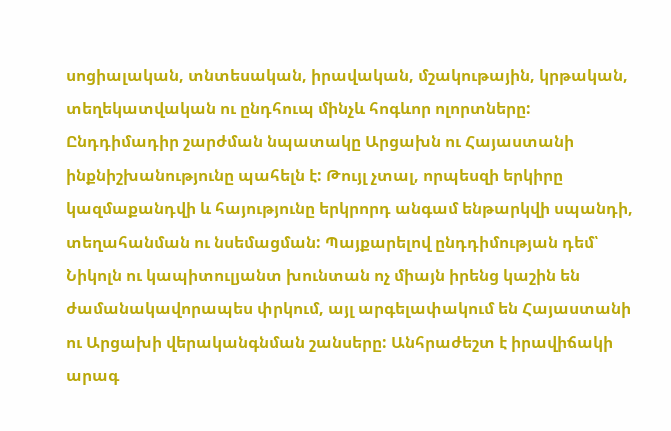սոցիալական, տնտեսական, իրավական, մշակութային, կրթական, տեղեկատվական ու ընդհուպ մինչև հոգևոր ոլորտները: Ընդդիմադիր շարժման նպատակը Արցախն ու Հայաստանի ինքնիշխանությունը պահելն է: Թույլ չտալ, որպեսզի երկիրը կազմաքանդվի և հայությունը երկրորդ անգամ ենթարկվի սպանդի, տեղահանման ու նսեմացման: Պայքարելով ընդդիմության դեմ՝ Նիկոլն ու կապիտուլյանտ խունտան ոչ միայն իրենց կաշին են ժամանակավորապես փրկում, այլ արգելափակում են Հայաստանի ու Արցախի վերականգնման շանսերը: Անհրաժեշտ է իրավիճակի արագ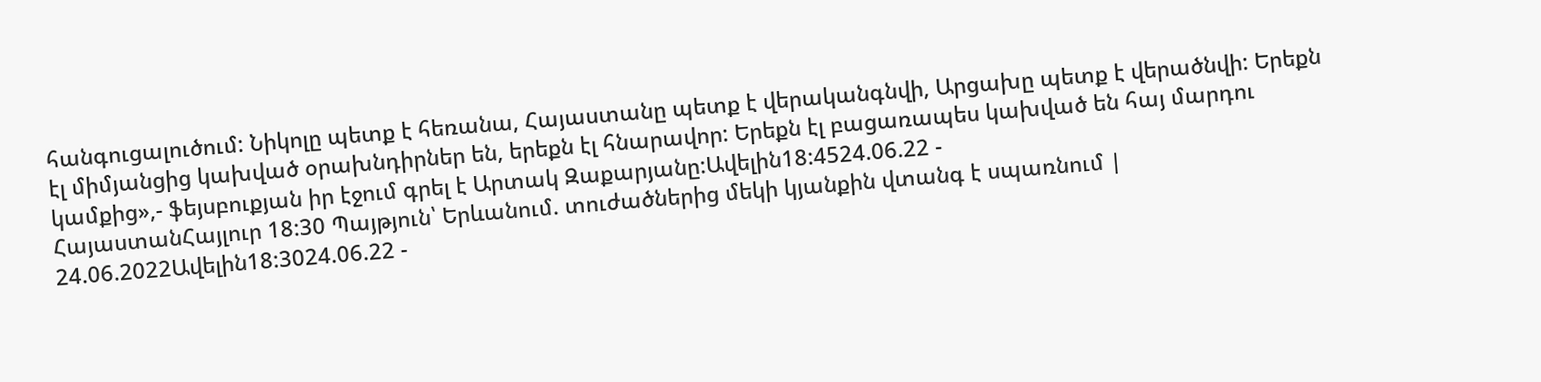հանգուցալուծում: Նիկոլը պետք է հեռանա, Հայաստանը պետք է վերականգնվի, Արցախը պետք է վերածնվի: Երեքն էլ միմյանցից կախված օրախնդիրներ են, երեքն էլ հնարավոր: Երեքն էլ բացառապես կախված են հայ մարդու կամքից»,- ֆեյսբուքյան իր էջում գրել է Արտակ Զաքարյանը:Ավելին18:4524.06.22 -
ՀայաստանՀայլուր 18:30 Պայթյուն՝ Երևանում. տուժածներից մեկի կյանքին վտանգ է սպառնում | 24.06.2022Ավելին18:3024.06.22 -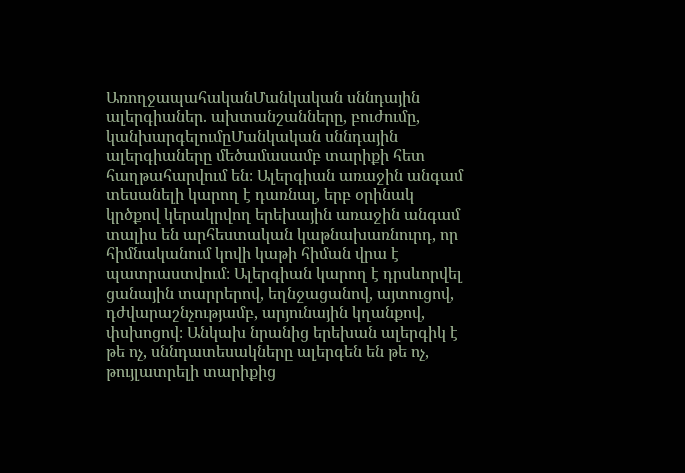ԱռողջապահականՄանկական սննդային ալերգիաներ. ախտանշանները, բուժումը, կանխարգելումըՄանկական սննդային ալերգիաները մեծամասամբ տարիքի հետ հաղթահարվում են։ Ալերգիան առաջին անգամ տեսանելի կարող է դառնալ, երբ օրինակ կրծքով կերակրվող երեխային առաջին անգամ տալիս են արհեստական կաթնախառնուրդ, որ հիմնականում կովի կաթի հիման վրա է պատրաստվում։ Ալերգիան կարող է դրսևորվել ցանային տարրերով, եղնջացանով, այտուցով, դժվարաշնչությամբ, արյունային կղանքով, փսխոցով։ Անկախ նրանից երեխան ալերգիկ է թե ոչ, սննդատեսակները ալերգեն են թե ոչ, թույլատրելի տարիքից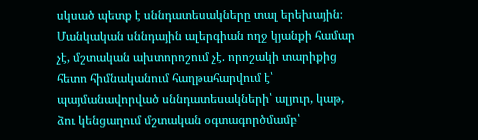սկսած պետք է սննդատեսակները տալ երեխային։ Մանկական սննդային ալերգիան ողջ կյանքի համար չէ, մշտական ախտորոշում չէ. որոշակի տարիքից հետո հիմնականում հաղթահարվում է՝ պայմանավորված սննդատեսակների՝ ալյուր, կաթ, ձու կենցաղում մշտական օգտագործմամբ՝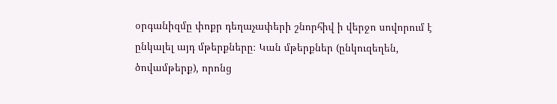օրգանիզմը փոքր դեղաչափերի շնորհիվ ի վերջո սովորում է ընկալել այդ մթերքները։ Կան մթերքներ (ընկուզեղեն, ծովամթերք), որոնց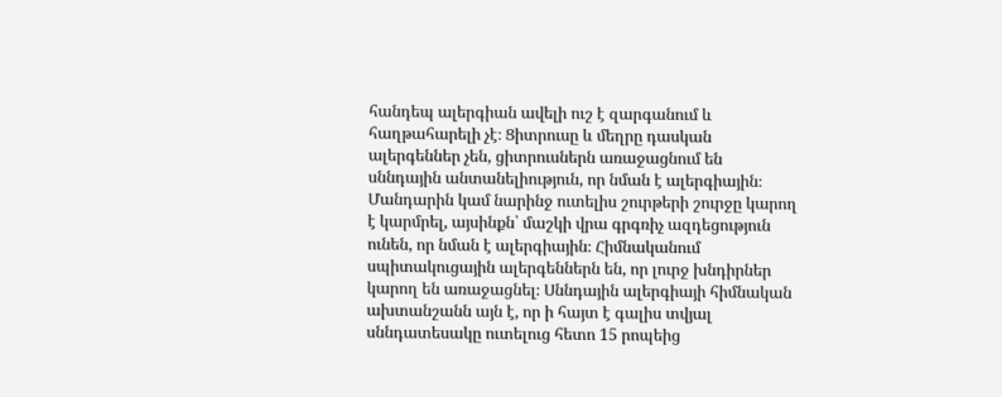հանդեպ ալերգիան ավելի ուշ է զարգանում և հաղթահարելի չէ։ Ցիտրուսը և մեղրը դասկան ալերգեններ չեն, ցիտրուսներն առաջացնում են սննդային անտանելիություն, որ նման է ալերգիային։ Մանդարին կամ նարինջ ուտելիս շուրթերի շուրջը կարող է կարմրել, այսինքն՝ մաշկի վրա գրգռիչ ազդեցություն ունեն, որ նման է ալերգիային։ Հիմնականում սպիտակուցային ալերգեններն են, որ լուրջ խնդիրներ կարող են առաջացնել։ Սննդային ալերգիայի հիմնական ախտանշանն այն է, որ ի հայտ է գալիս տվյալ սննդատեսակը ուտելուց հետո 15 րոպեից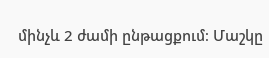մինչև 2 ժամի ընթացքում։ Մաշկը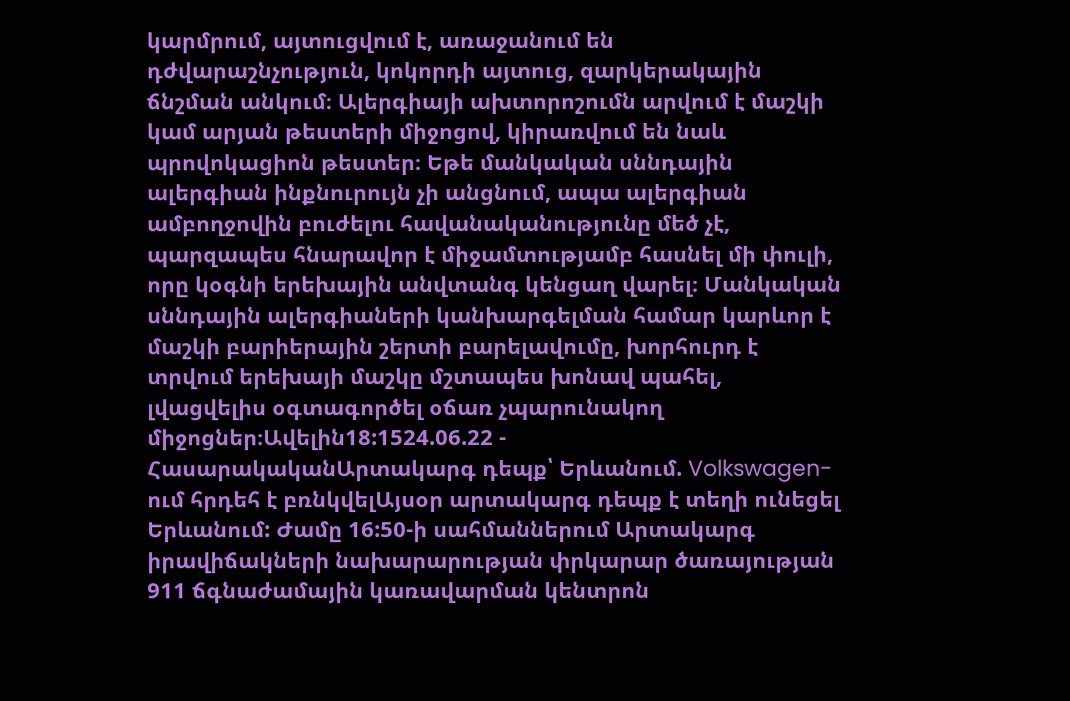կարմրում, այտուցվում է, առաջանում են դժվարաշնչություն, կոկորդի այտուց, զարկերակային ճնշման անկում։ Ալերգիայի ախտորոշումն արվում է մաշկի կամ արյան թեստերի միջոցով, կիրառվում են նաև պրովոկացիոն թեստեր։ Եթե մանկական սննդային ալերգիան ինքնուրույն չի անցնում, ապա ալերգիան ամբողջովին բուժելու հավանականությունը մեծ չէ, պարզապես հնարավոր է միջամտությամբ հասնել մի փուլի, որը կօգնի երեխային անվտանգ կենցաղ վարել։ Մանկական սննդային ալերգիաների կանխարգելման համար կարևոր է մաշկի բարիերային շերտի բարելավումը, խորհուրդ է տրվում երեխայի մաշկը մշտապես խոնավ պահել, լվացվելիս օգտագործել օճառ չպարունակող միջոցներ։Ավելին18:1524.06.22 -
ՀասարակականԱրտակարգ դեպք՝ Երևանում. Volkswagen-ում հրդեհ է բռնկվելԱյսօր արտակարգ դեպք է տեղի ունեցել Երևանում: Ժամը 16:50-ի սահմաններում Արտակարգ իրավիճակների նախարարության փրկարար ծառայության 911 ճգնաժամային կառավարման կենտրոն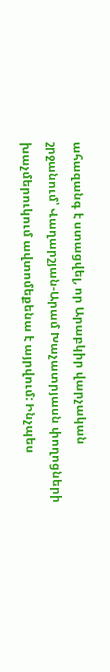ահազանգ է ստացվել, որ Արաբկիր վարչական շրջանում՝ Վաղարշյան-Արամ Խաչատրյասն փողոցների խաչմերուկում ավտոմեքենա է այրվում: Ինչպես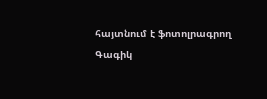հայտնում է ֆոտոլրագրող Գագիկ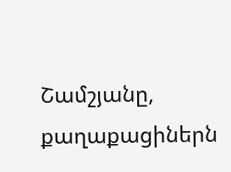Շամշյանը, քաղաքացիներն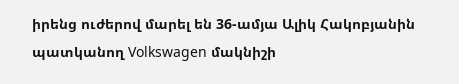իրենց ուժերով մարել են 36-ամյա Ալիկ Հակոբյանին պատկանող Volkswagen մակնիշի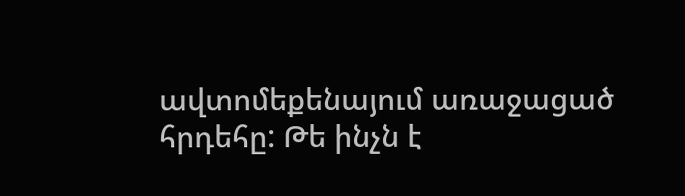ավտոմեքենայում առաջացած հրդեհը: Թե ինչն է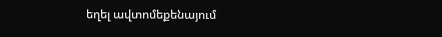եղել ավտոմեքենայում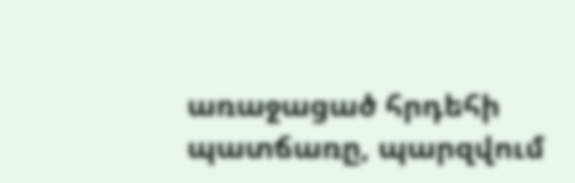առաջացած հրդեհի պատճառը, պարզվում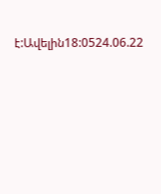է:Ավելին18:0524.06.22